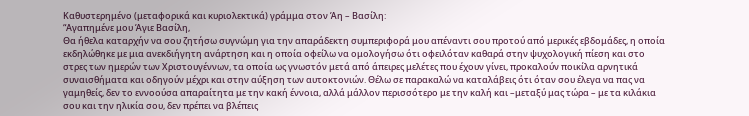Καθυστερημένο (μεταφορικά και κυριολεκτικά) γράμμα στον Άη – Βασίλη:
“Αγαπημένε μου Άγιε Βασίλη,
Θα ήθελα καταρχήν να σου ζητήσω συγνώμη για την απαράδεκτη συμπεριφορά μου απέναντι σου προτού από μερικές εβδομάδες, η οποία εκδηλώθηκε με μια ανεκδιήγητη ανάρτηση και η οποία οφείλω να ομολογήσω ότι οφειλόταν καθαρά στην ψυχολογική πίεση και στο στρες των ημερών των Χριστουγέννων, τα οποία ως γνωστόν μετά από άπειρες μελέτες που έχουν γίνει, προκαλούν ποικίλα αρνητικά συναισθήματα και οδηγούν μέχρι και στην αύξηση των αυτοκτονιών. Θέλω σε παρακαλώ να καταλάβεις ότι όταν σου έλεγα να πας να γαμηθείς, δεν το εννοούσα απαραίτητα με την κακή έννοια, αλλά μάλλον περισσότερο με την καλή και –μεταξύ μας τώρα – με τα κιλάκια σου και την ηλικία σου, δεν πρέπει να βλέπεις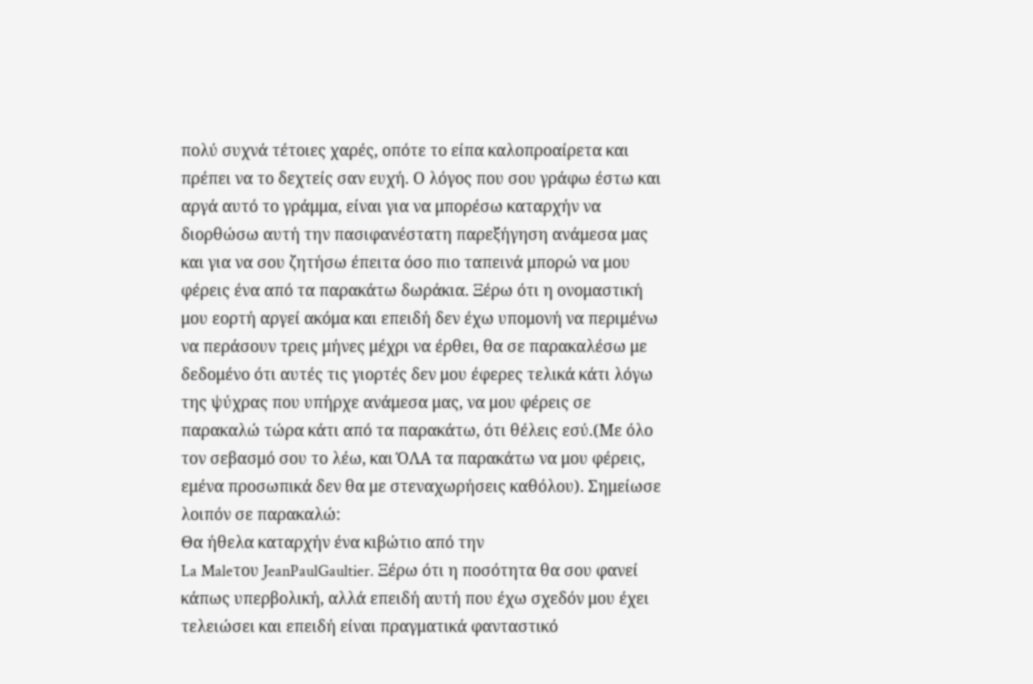πολύ συχνά τέτοιες χαρές, οπότε το είπα καλοπροαίρετα και πρέπει να το δεχτείς σαν ευχή. Ο λόγος που σου γράφω έστω και αργά αυτό το γράμμα, είναι για να μπορέσω καταρχήν να διορθώσω αυτή την πασιφανέστατη παρεξήγηση ανάμεσα μας και για να σου ζητήσω έπειτα όσο πιο ταπεινά μπορώ να μου φέρεις ένα από τα παρακάτω δωράκια. Ξέρω ότι η ονομαστική μου εορτή αργεί ακόμα και επειδή δεν έχω υπομονή να περιμένω να περάσουν τρεις μήνες μέχρι να έρθει, θα σε παρακαλέσω με δεδομένο ότι αυτές τις γιορτές δεν μου έφερες τελικά κάτι λόγω της ψύχρας που υπήρχε ανάμεσα μας, να μου φέρεις σε παρακαλώ τώρα κάτι από τα παρακάτω, ότι θέλεις εσύ.(Με όλο τον σεβασμό σου το λέω, και ΌΛΑ τα παρακάτω να μου φέρεις, εμένα προσωπικά δεν θα με στεναχωρήσεις καθόλου). Σημείωσε λοιπόν σε παρακαλώ:
Θα ήθελα καταρχήν ένα κιβώτιο από την
La Maleτου JeanPaulGaultier. Ξέρω ότι η ποσότητα θα σου φανεί κάπως υπερβολική, αλλά επειδή αυτή που έχω σχεδόν μου έχει τελειώσει και επειδή είναι πραγματικά φανταστικό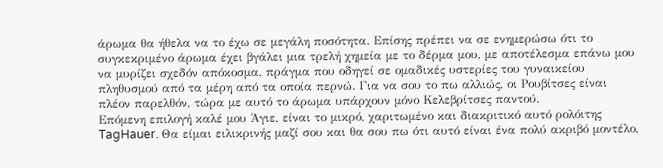άρωμα θα ήθελα να το έχω σε μεγάλη ποσότητα. Επίσης πρέπει να σε ενημερώσω ότι το συγκεκριμένο άρωμα έχει βγάλει μια τρελή χημεία με το δέρμα μου, με αποτέλεσμα επάνω μου να μυρίζει σχεδόν απόκοσμα, πράγμα που οδηγεί σε ομαδικές υστερίες του γυναικείου πληθυσμού από τα μέρη από τα οποία περνώ. Για να σου το πω αλλιώς, οι Ρουβίτσες είναι πλέον παρελθόν, τώρα με αυτό το άρωμα υπάρχουν μόνο Κελεβρίτσες παντού.
Επόμενη επιλογή καλέ μου Άγιε, είναι το μικρό, χαριτωμένο και διακριτικό αυτό ρολόιτης TagHauer. Θα είμαι ειλικρινής μαζί σου και θα σου πω ότι αυτό είναι ένα πολύ ακριβό μοντέλο,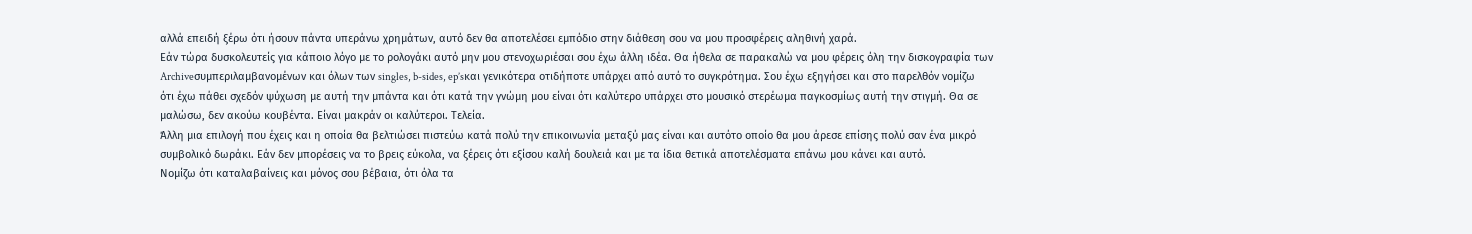αλλά επειδή ξέρω ότι ήσουν πάντα υπεράνω χρημάτων, αυτό δεν θα αποτελέσει εμπόδιο στην διάθεση σου να μου προσφέρεις αληθινή χαρά.
Εάν τώρα δυσκολευτείς για κάποιο λόγο με το ρολογάκι αυτό μην μου στενοχωριέσαι σου έχω άλλη ιδέα. Θα ήθελα σε παρακαλώ να μου φέρεις όλη την δισκογραφία των Archiveσυμπεριλαμβανομένων και όλων των singles, b-sides, ep’sκαι γενικότερα οτιδήποτε υπάρχει από αυτό το συγκρότημα. Σου έχω εξηγήσει και στο παρελθόν νομίζω ότι έχω πάθει σχεδόν ψύχωση με αυτή την μπάντα και ότι κατά την γνώμη μου είναι ότι καλύτερο υπάρχει στο μουσικό στερέωμα παγκοσμίως αυτή την στιγμή. Θα σε μαλώσω, δεν ακούω κουβέντα. Είναι μακράν οι καλύτεροι. Τελεία.
Άλλη μια επιλογή που έχεις και η οποία θα βελτιώσει πιστεύω κατά πολύ την επικοινωνία μεταξύ μας είναι και αυτότο οποίο θα μου άρεσε επίσης πολύ σαν ένα μικρό συμβολικό δωράκι. Εάν δεν μπορέσεις να το βρεις εύκολα, να ξέρεις ότι εξίσου καλή δουλειά και με τα ίδια θετικά αποτελέσματα επάνω μου κάνει και αυτό.
Νομίζω ότι καταλαβαίνεις και μόνος σου βέβαια, ότι όλα τα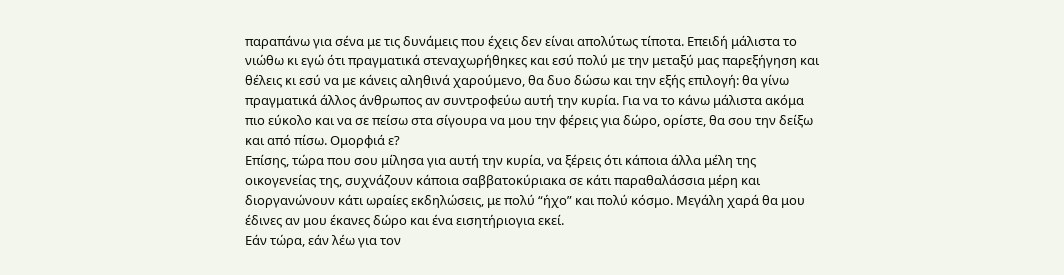παραπάνω για σένα με τις δυνάμεις που έχεις δεν είναι απολύτως τίποτα. Επειδή μάλιστα το νιώθω κι εγώ ότι πραγματικά στεναχωρήθηκες και εσύ πολύ με την μεταξύ μας παρεξήγηση και θέλεις κι εσύ να με κάνεις αληθινά χαρούμενο, θα δυο δώσω και την εξής επιλογή: θα γίνω πραγματικά άλλος άνθρωπος αν συντροφεύω αυτή την κυρία. Για να το κάνω μάλιστα ακόμα πιο εύκολο και να σε πείσω στα σίγουρα να μου την φέρεις για δώρο, ορίστε, θα σου την δείξω και από πίσω. Ομορφιά ε?
Επίσης, τώρα που σου μίλησα για αυτή την κυρία, να ξέρεις ότι κάποια άλλα μέλη της οικογενείας της, συχνάζουν κάποια σαββατοκύριακα σε κάτι παραθαλάσσια μέρη και διοργανώνουν κάτι ωραίες εκδηλώσεις, με πολύ “ήχο” και πολύ κόσμο. Μεγάλη χαρά θα μου έδινες αν μου έκανες δώρο και ένα εισητήριογια εκεί.
Εάν τώρα, εάν λέω για τον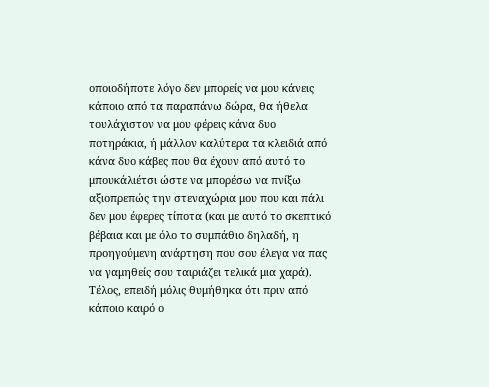οποιοδήποτε λόγο δεν μπορείς να μου κάνεις κάποιο από τα παραπάνω δώρα, θα ήθελα τουλάχιστον να μου φέρεις κάνα δυο ποτηράκια, ή μάλλον καλύτερα τα κλειδιά από κάνα δυο κάβες που θα έχουν από αυτό το μπουκάλιέτσι ώστε να μπορέσω να πνίξω αξιοπρεπώς την στεναχώρια μου που και πάλι δεν μου έφερες τίποτα (και με αυτό το σκεπτικό βέβαια και με όλο το συμπάθιο δηλαδή, η προηγούμενη ανάρτηση που σου έλεγα να πας να γαμηθείς σου ταιριάζει τελικά μια χαρά).
Τέλος, επειδή μόλις θυμήθηκα ότι πριν από κάποιο καιρό ο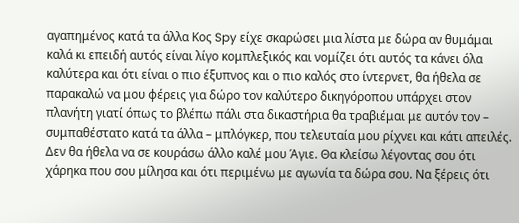αγαπημένος κατά τα άλλα Κος Spy είχε σκαρώσει μια λίστα με δώρα αν θυμάμαι καλά κι επειδή αυτός είναι λίγο κομπλεξικός και νομίζει ότι αυτός τα κάνει όλα καλύτερα και ότι είναι ο πιο έξυπνος και ο πιο καλός στο ίντερνετ, θα ήθελα σε παρακαλώ να μου φέρεις για δώρο τον καλύτερο δικηγόροπου υπάρχει στον πλανήτη γιατί όπως το βλέπω πάλι στα δικαστήρια θα τραβιέμαι με αυτόν τον – συμπαθέστατο κατά τα άλλα – μπλόγκερ, που τελευταία μου ρίχνει και κάτι απειλές.
Δεν θα ήθελα να σε κουράσω άλλο καλέ μου Άγιε. Θα κλείσω λέγοντας σου ότι χάρηκα που σου μίλησα και ότι περιμένω με αγωνία τα δώρα σου. Να ξέρεις ότι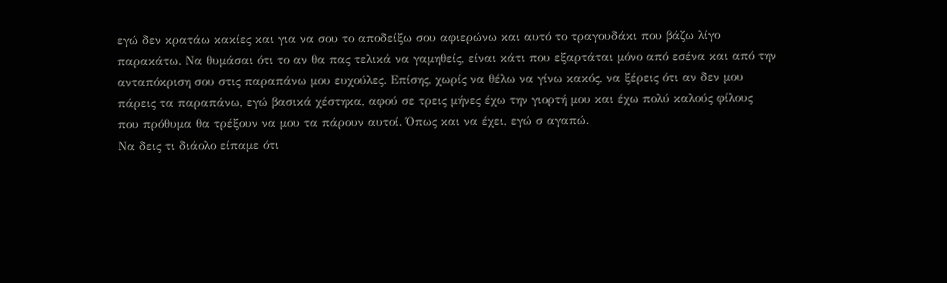εγώ δεν κρατάω κακίες και για να σου το αποδείξω σου αφιερώνω και αυτό το τραγουδάκι που βάζω λίγο παρακάτω. Να θυμάσαι ότι το αν θα πας τελικά να γαμηθείς, είναι κάτι που εξαρτάται μόνο από εσένα και από την ανταπόκριση σου στις παραπάνω μου ευχούλες. Επίσης, χωρίς να θέλω να γίνω κακός, να ξέρεις ότι αν δεν μου πάρεις τα παραπάνω, εγώ βασικά χέστηκα, αφού σε τρεις μήνες έχω την γιορτή μου και έχω πολύ καλούς φίλους που πρόθυμα θα τρέξουν να μου τα πάρουν αυτοί. Όπως και να έχει, εγώ σ αγαπώ.
Να δεις τι διάολο είπαμε ότι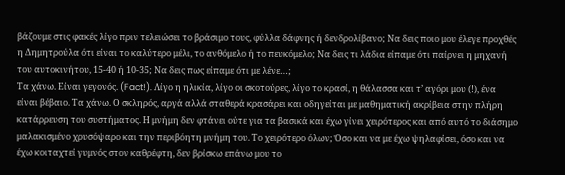βάζουμε στις φακές λίγο πριν τελειώσει το βράσιμο τους, φύλλα δάφνης ή δενδρολίβανο; Να δεις ποιο μου έλεγε προχθές η Δημητρούλα ότι είναι το καλύτερο μέλι, το ανθόμελο ή το πευκόμελο; Να δεις τι λάδια είπαμε ότι παίρνει η μηχανή του αυτοκινήτου, 15-40 ή 10-35; Να δεις πως είπαμε ότι με λένε…;
Τα χάνω. Είναι γεγονός. (Fact!). Λίγο η ηλικία, λίγο οι σκοτούρες, λίγο το κρασί, η θάλασσα και τ’ αγόρι μου (!), ένα είναι βέβαιο. Τα χάνω. Ο σκληρός, αργά αλλά σταθερά κρασάρει και οδηγείται με μαθηματική ακρίβεια στην πλήρη κατάρρευση του συστήματος. Η μνήμη δεν φτάνει ούτε για τα βασικά και έχω γίνει χειρότερος και από αυτό το διάσημο μαλακισμένο χρυσόψαρο και την περιβόητη μνήμη του. Το χειρότερο όλων; Όσο και να με έχω ψηλαφίσει, όσο και να έχω κοιταχτεί γυμνός στον καθρέφτη, δεν βρίσκω επάνω μου το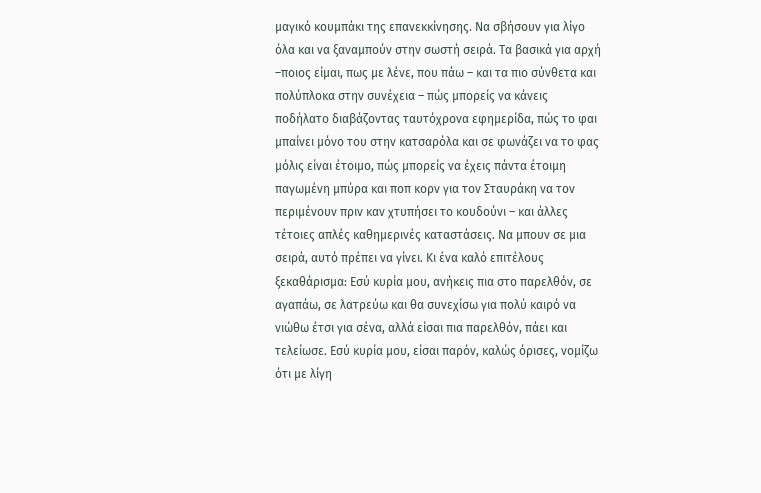μαγικό κουμπάκι της επανεκκίνησης. Να σβήσουν για λίγο όλα και να ξαναμπούν στην σωστή σειρά. Τα βασικά για αρχή –ποιος είμαι, πως με λένε, που πάω – και τα πιο σύνθετα και πολύπλοκα στην συνέχεια – πώς μπορείς να κάνεις ποδήλατο διαβάζοντας ταυτόχρονα εφημερίδα, πώς το φαι μπαίνει μόνο του στην κατσαρόλα και σε φωνάζει να το φας μόλις είναι έτοιμο, πώς μπορείς να έχεις πάντα έτοιμη παγωμένη μπύρα και ποπ κορν για τον Σταυράκη να τον περιμένουν πριν καν χτυπήσει το κουδούνι – και άλλες τέτοιες απλές καθημερινές καταστάσεις. Να μπουν σε μια σειρά, αυτό πρέπει να γίνει. Κι ένα καλό επιτέλους ξεκαθάρισμα: Εσύ κυρία μου, ανήκεις πια στο παρελθόν, σε αγαπάω, σε λατρεύω και θα συνεχίσω για πολύ καιρό να νιώθω έτσι για σένα, αλλά είσαι πια παρελθόν, πάει και τελείωσε. Εσύ κυρία μου, είσαι παρόν, καλώς όρισες, νομίζω ότι με λίγη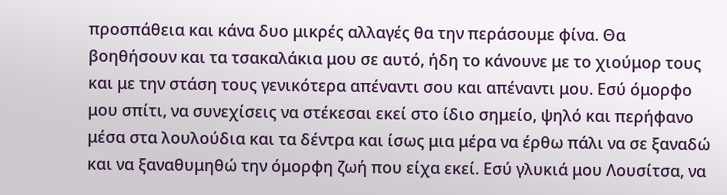προσπάθεια και κάνα δυο μικρές αλλαγές θα την περάσουμε φίνα. Θα βοηθήσουν και τα τσακαλάκια μου σε αυτό, ήδη το κάνουνε με το χιούμορ τους και με την στάση τους γενικότερα απέναντι σου και απέναντι μου. Εσύ όμορφο μου σπίτι, να συνεχίσεις να στέκεσαι εκεί στο ίδιο σημείο, ψηλό και περήφανο μέσα στα λουλούδια και τα δέντρα και ίσως μια μέρα να έρθω πάλι να σε ξαναδώ και να ξαναθυμηθώ την όμορφη ζωή που είχα εκεί. Εσύ γλυκιά μου Λουσίτσα, να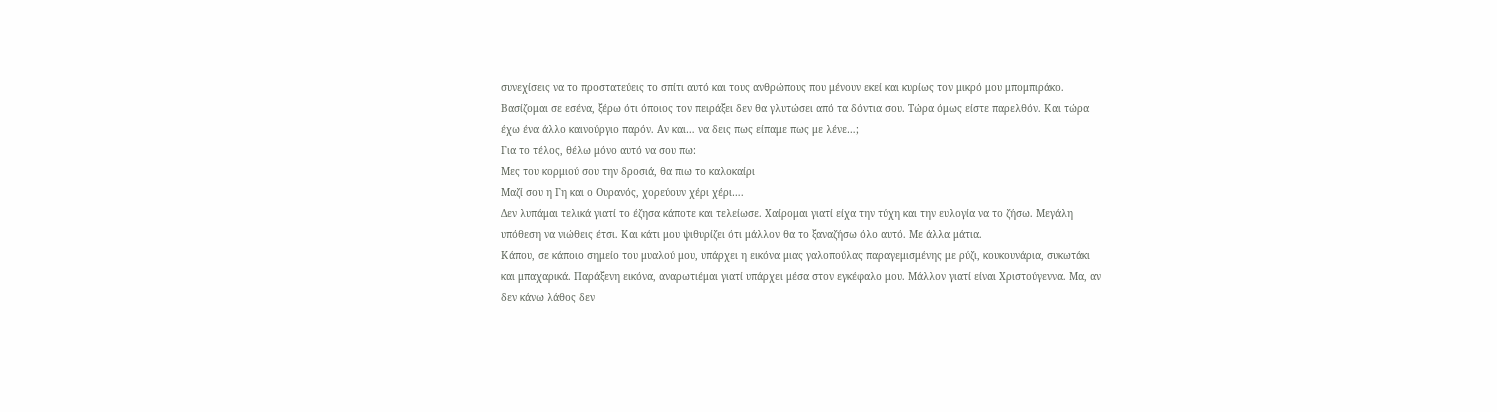συνεχίσεις να το προστατεύεις το σπίτι αυτό και τους ανθρώπους που μένουν εκεί και κυρίως τον μικρό μου μπομπιράκο. Βασίζομαι σε εσένα, ξέρω ότι όποιος τον πειράξει δεν θα γλυτώσει από τα δόντια σου. Τώρα όμως είστε παρελθόν. Και τώρα έχω ένα άλλο καινούργιο παρόν. Αν και… να δεις πως είπαμε πως με λένε…;
Για το τέλος, θέλω μόνο αυτό να σου πω:
Μες του κορμιού σου την δροσιά, θα πιω το καλοκαίρι
Μαζί σου η Γη και ο Ουρανός, χορεύουν χέρι χέρι….
Δεν λυπάμαι τελικά γιατί το έζησα κάποτε και τελείωσε. Χαίρομαι γιατί είχα την τύχη και την ευλογία να το ζήσω. Μεγάλη υπόθεση να νιώθεις έτσι. Και κάτι μου ψιθυρίζει ότι μάλλον θα το ξαναζήσω όλο αυτό. Με άλλα μάτια.
Κάπου, σε κάποιο σημείο του μυαλού μου, υπάρχει η εικόνα μιας γαλοπούλας παραγεμισμένης με ρύζι, κουκουνάρια, συκωτάκι και μπαχαρικά. Παράξενη εικόνα, αναρωτιέμαι γιατί υπάρχει μέσα στον εγκέφαλο μου. Μάλλον γιατί είναι Χριστούγεννα. Μα, αν δεν κάνω λάθος δεν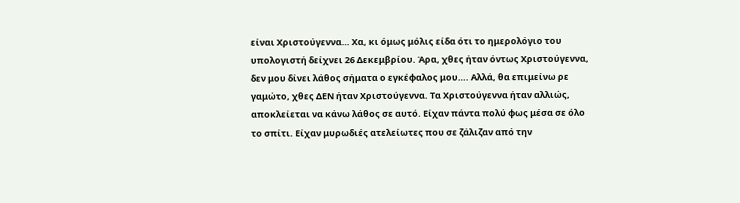είναι Χριστούγεννα… Χα, κι όμως μόλις είδα ότι το ημερολόγιο του υπολογιστή δείχνει 26 Δεκεμβρίου. Άρα, χθες ήταν όντως Χριστούγεννα, δεν μου δίνει λάθος σήματα ο εγκέφαλος μου…. Αλλά, θα επιμείνω ρε γαμώτο, χθες ΔΕΝ ήταν Χριστούγεννα. Τα Χριστούγεννα ήταν αλλιώς, αποκλείεται να κάνω λάθος σε αυτό. Είχαν πάντα πολύ φως μέσα σε όλο το σπίτι. Είχαν μυρωδιές ατελείωτες που σε ζάλιζαν από την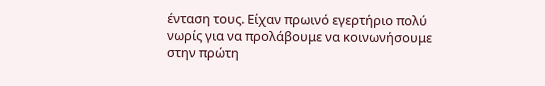ένταση τους. Είχαν πρωινό εγερτήριο πολύ νωρίς για να προλάβουμε να κοινωνήσουμε στην πρώτη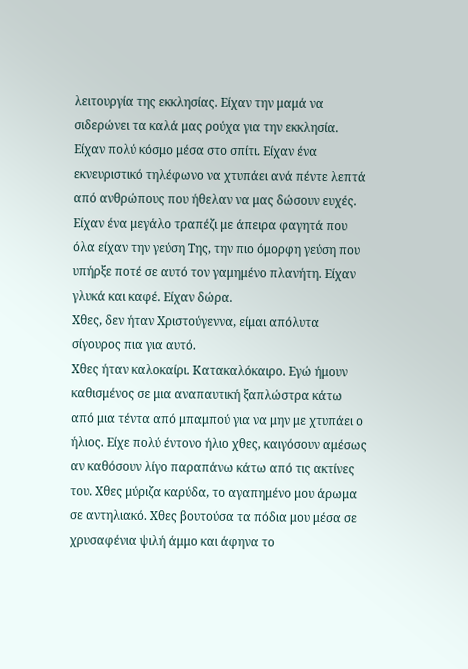λειτουργία της εκκλησίας. Είχαν την μαμά να σιδερώνει τα καλά μας ρούχα για την εκκλησία. Είχαν πολύ κόσμο μέσα στο σπίτι. Είχαν ένα εκνευριστικό τηλέφωνο να χτυπάει ανά πέντε λεπτά από ανθρώπους που ήθελαν να μας δώσουν ευχές. Είχαν ένα μεγάλο τραπέζι με άπειρα φαγητά που όλα είχαν την γεύση Της, την πιο όμορφη γεύση που υπήρξε ποτέ σε αυτό τον γαμημένο πλανήτη. Είχαν γλυκά και καφέ. Είχαν δώρα.
Χθες, δεν ήταν Χριστούγεννα, είμαι απόλυτα σίγουρος πια για αυτό.
Χθες ήταν καλοκαίρι. Κατακαλόκαιρο. Εγώ ήμουν καθισμένος σε μια αναπαυτική ξαπλώστρα κάτω από μια τέντα από μπαμπού για να μην με χτυπάει ο ήλιος. Είχε πολύ έντονο ήλιο χθες, καιγόσουν αμέσως αν καθόσουν λίγο παραπάνω κάτω από τις ακτίνες του. Χθες μύριζα καρύδα, το αγαπημένο μου άρωμα σε αντηλιακό. Χθες βουτούσα τα πόδια μου μέσα σε χρυσαφένια ψιλή άμμο και άφηνα το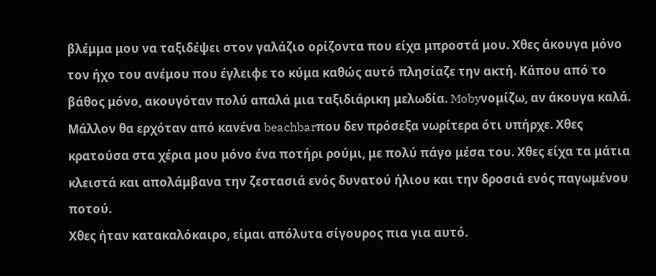βλέμμα μου να ταξιδέψει στον γαλάζιο ορίζοντα που είχα μπροστά μου. Χθες άκουγα μόνο τον ήχο του ανέμου που έγλειφε το κύμα καθώς αυτό πλησίαζε την ακτή. Κάπου από το βάθος μόνο, ακουγόταν πολύ απαλά μια ταξιδιάρικη μελωδία. Mobyνομίζω, αν άκουγα καλά. Μάλλον θα ερχόταν από κανένα beachbarπου δεν πρόσεξα νωρίτερα ότι υπήρχε. Χθες κρατούσα στα χέρια μου μόνο ένα ποτήρι ρούμι, με πολύ πάγο μέσα του. Χθες είχα τα μάτια κλειστά και απολάμβανα την ζεστασιά ενός δυνατού ήλιου και την δροσιά ενός παγωμένου ποτού.
Χθες ήταν κατακαλόκαιρο, είμαι απόλυτα σίγουρος πια για αυτό.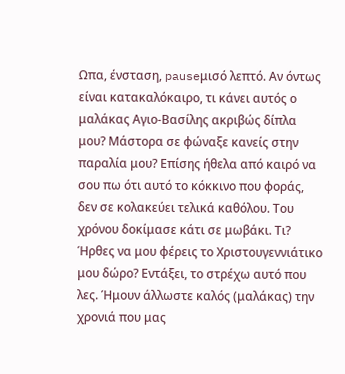Ωπα, ένσταση, pauseμισό λεπτό. Αν όντως είναι κατακαλόκαιρο, τι κάνει αυτός ο μαλάκας Αγιο-Βασίλης ακριβώς δίπλα μου? Μάστορα σε φώναξε κανείς στην παραλία μου? Επίσης ήθελα από καιρό να σου πω ότι αυτό το κόκκινο που φοράς, δεν σε κολακεύει τελικά καθόλου. Του χρόνου δοκίμασε κάτι σε μωβάκι. Τι? Ήρθες να μου φέρεις το Χριστουγεννιάτικο μου δώρο? Εντάξει, το στρέχω αυτό που λες. Ήμουν άλλωστε καλός (μαλάκας) την χρονιά που μας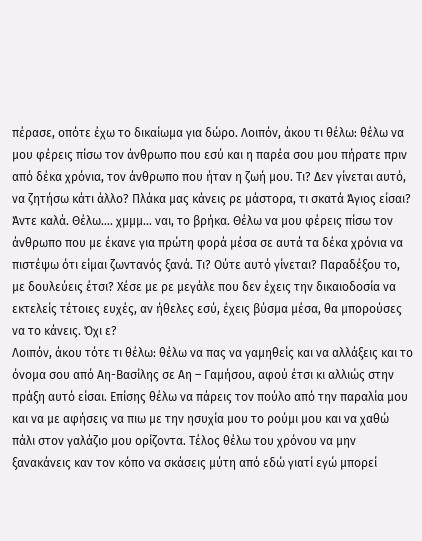πέρασε, οπότε έχω το δικαίωμα για δώρο. Λοιπόν, άκου τι θέλω: θέλω να μου φέρεις πίσω τον άνθρωπο που εσύ και η παρέα σου μου πήρατε πριν από δέκα χρόνια, τον άνθρωπο που ήταν η ζωή μου. Τι? Δεν γίνεται αυτό, να ζητήσω κάτι άλλο? Πλάκα μας κάνεις ρε μάστορα, τι σκατά Άγιος είσαι? Άντε καλά. Θέλω…. χμμμ… ναι, το βρήκα. Θέλω να μου φέρεις πίσω τον άνθρωπο που με έκανε για πρώτη φορά μέσα σε αυτά τα δέκα χρόνια να πιστέψω ότι είμαι ζωντανός ξανά. Τι? Ούτε αυτό γίνεται? Παραδέξου το, με δουλεύεις έτσι? Χέσε με ρε μεγάλε που δεν έχεις την δικαιοδοσία να εκτελείς τέτοιες ευχές, αν ήθελες εσύ, έχεις βύσμα μέσα, θα μπορούσες να το κάνεις. Όχι ε?
Λοιπόν, άκου τότε τι θέλω: θέλω να πας να γαμηθείς και να αλλάξεις και το όνομα σου από Αη-Βασίλης σε Αη – Γαμήσου, αφού έτσι κι αλλιώς στην πράξη αυτό είσαι. Επίσης θέλω να πάρεις τον πούλο από την παραλία μου και να με αφήσεις να πιω με την ησυχία μου το ρούμι μου και να χαθώ πάλι στον γαλάζιο μου ορίζοντα. Τέλος θέλω του χρόνου να μην ξανακάνεις καν τον κόπο να σκάσεις μύτη από εδώ γιατί εγώ μπορεί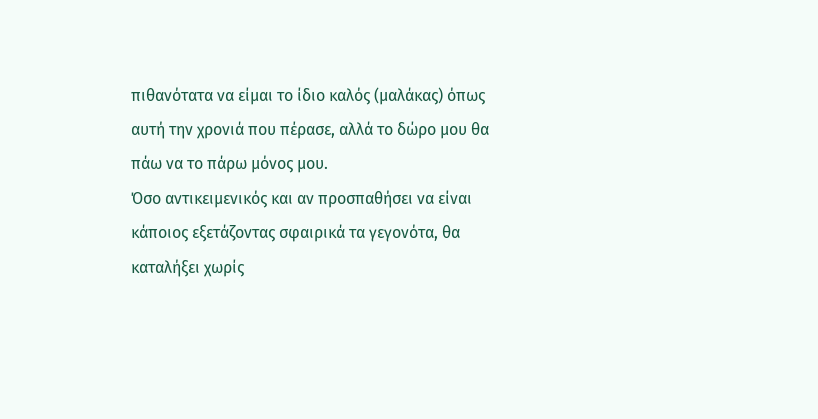πιθανότατα να είμαι το ίδιο καλός (μαλάκας) όπως αυτή την χρονιά που πέρασε, αλλά το δώρο μου θα πάω να το πάρω μόνος μου.
Όσο αντικειμενικός και αν προσπαθήσει να είναι κάποιος εξετάζοντας σφαιρικά τα γεγονότα, θα καταλήξει χωρίς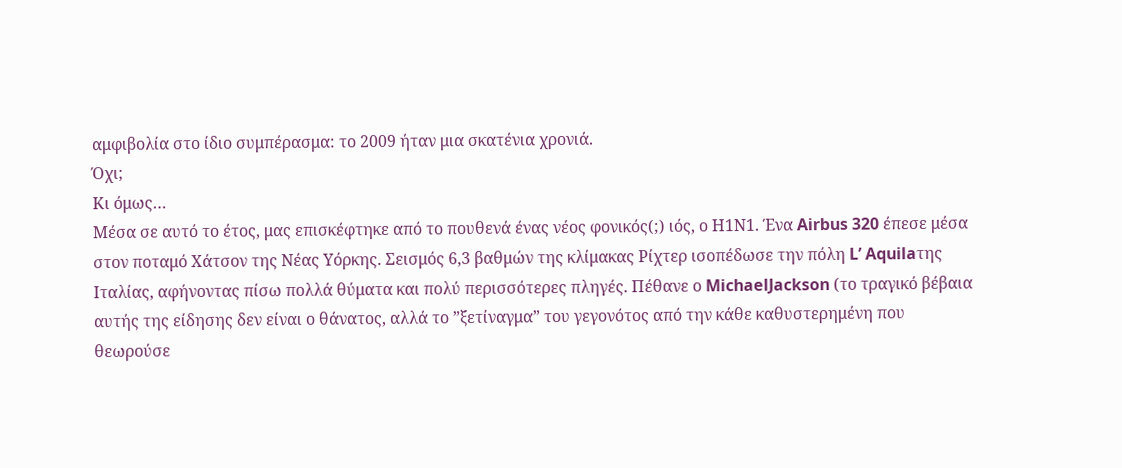αμφιβολία στο ίδιο συμπέρασμα: το 2009 ήταν μια σκατένια χρονιά.
Όχι;
Κι όμως…
Μέσα σε αυτό το έτος, μας επισκέφτηκε από το πουθενά ένας νέος φονικός(;) ιός, ο Η1Ν1. Ένα Airbus 320 έπεσε μέσα στον ποταμό Χάτσον της Νέας Υόρκης. Σεισμός 6,3 βαθμών της κλίμακας Ρίχτερ ισοπέδωσε την πόλη L’ Aquilaτης Ιταλίας, αφήνοντας πίσω πολλά θύματα και πολύ περισσότερες πληγές. Πέθανε ο MichaelJackson (το τραγικό βέβαια αυτής της είδησης δεν είναι ο θάνατος, αλλά το ”ξετίναγμα” του γεγονότος από την κάθε καθυστερημένη που θεωρούσε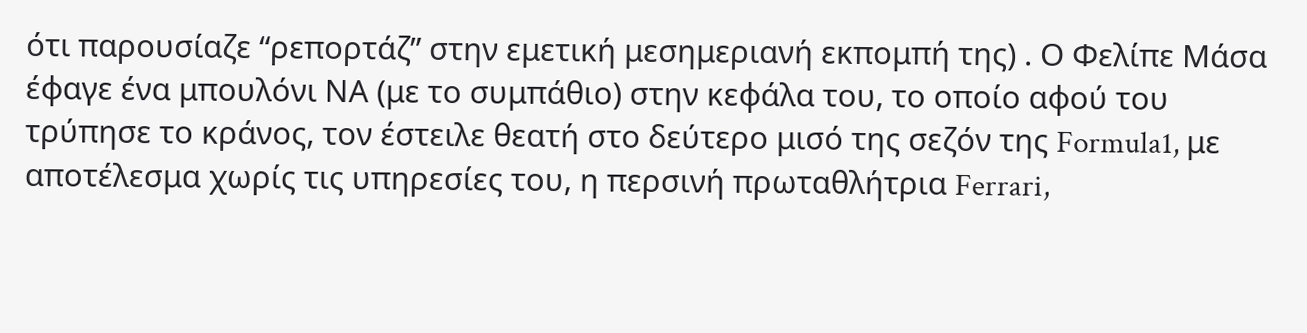ότι παρουσίαζε “ρεπορτάζ” στην εμετική μεσημεριανή εκπομπή της) . Ο Φελίπε Μάσα έφαγε ένα μπουλόνι ΝΑ (με το συμπάθιο) στην κεφάλα του, το οποίο αφού του τρύπησε το κράνος, τον έστειλε θεατή στο δεύτερο μισό της σεζόν της Formula1, με αποτέλεσμα χωρίς τις υπηρεσίες του, η περσινή πρωταθλήτρια Ferrari,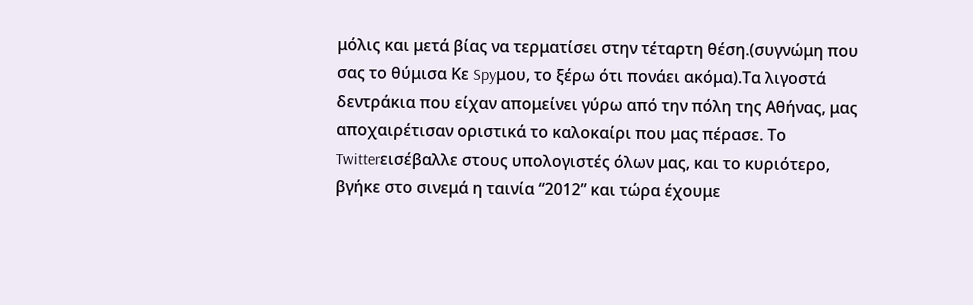μόλις και μετά βίας να τερματίσει στην τέταρτη θέση.(συγνώμη που σας το θύμισα Κε Spyμου, το ξέρω ότι πονάει ακόμα).Τα λιγοστά δεντράκια που είχαν απομείνει γύρω από την πόλη της Αθήνας, μας αποχαιρέτισαν οριστικά το καλοκαίρι που μας πέρασε. Το Twitterεισέβαλλε στους υπολογιστές όλων μας, και το κυριότερο, βγήκε στο σινεμά η ταινία “2012” και τώρα έχουμε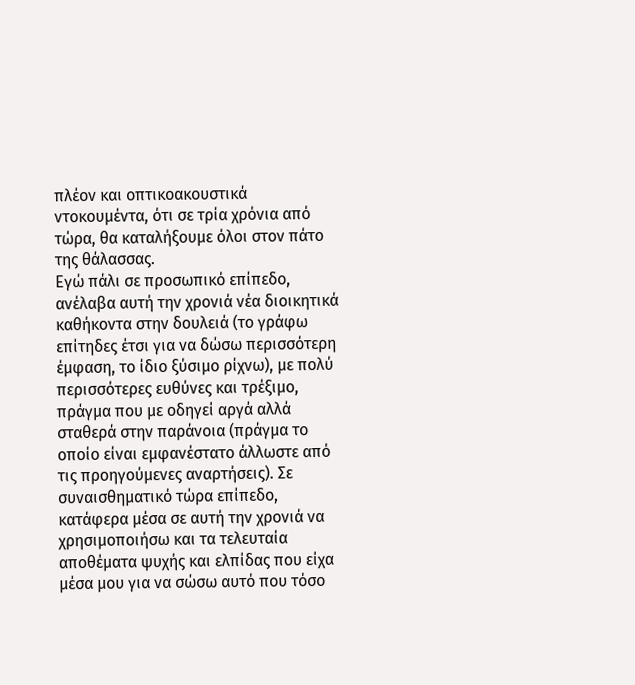πλέον και οπτικοακουστικά ντοκουμέντα, ότι σε τρία χρόνια από τώρα, θα καταλήξουμε όλοι στον πάτο της θάλασσας.
Εγώ πάλι σε προσωπικό επίπεδο, ανέλαβα αυτή την χρονιά νέα διοικητικά καθήκοντα στην δουλειά (το γράφω επίτηδες έτσι για να δώσω περισσότερη έμφαση, το ίδιο ξύσιμο ρίχνω), με πολύ περισσότερες ευθύνες και τρέξιμο, πράγμα που με οδηγεί αργά αλλά σταθερά στην παράνοια (πράγμα το οποίο είναι εμφανέστατο άλλωστε από τις προηγούμενες αναρτήσεις). Σε συναισθηματικό τώρα επίπεδο, κατάφερα μέσα σε αυτή την χρονιά να χρησιμοποιήσω και τα τελευταία αποθέματα ψυχής και ελπίδας που είχα μέσα μου για να σώσω αυτό που τόσο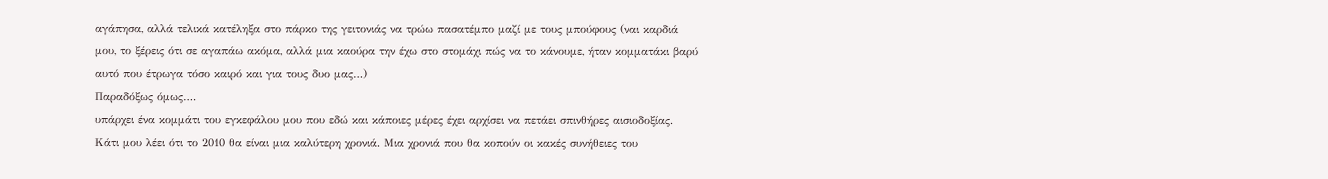αγάπησα, αλλά τελικά κατέληξα στο πάρκο της γειτονιάς να τρώω πασατέμπο μαζί με τους μπούφους (ναι καρδιά μου, το ξέρεις ότι σε αγαπάω ακόμα, αλλά μια καούρα την έχω στο στομάχι πώς να το κάνουμε, ήταν κομματάκι βαρύ αυτό που έτρωγα τόσο καιρό και για τους δυο μας…)
Παραδόξως όμως….
υπάρχει ένα κομμάτι του εγκεφάλου μου που εδώ και κάποιες μέρες έχει αρχίσει να πετάει σπινθήρες αισιοδοξίας. Κάτι μου λέει ότι το 2010 θα είναι μια καλύτερη χρονιά. Μια χρονιά που θα κοπούν οι κακές συνήθειες του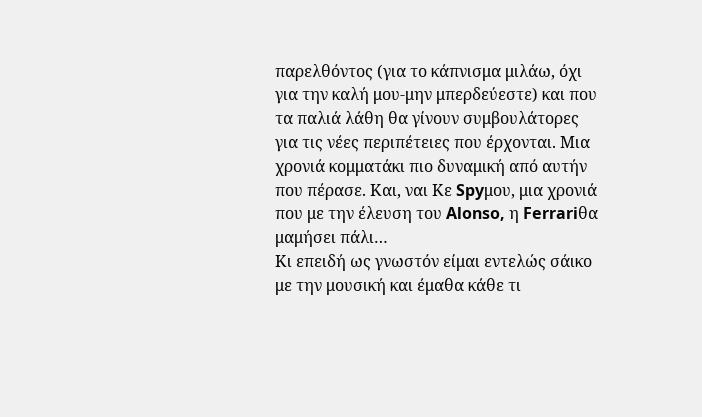παρελθόντος (για το κάπνισμα μιλάω, όχι για την καλή μου-μην μπερδεύεστε) και που τα παλιά λάθη θα γίνουν συμβουλάτορες για τις νέες περιπέτειες που έρχονται. Μια χρονιά κομματάκι πιο δυναμική από αυτήν που πέρασε. Και, ναι Κε Spyμου, μια χρονιά που με την έλευση του Alonso, η Ferrariθα μαμήσει πάλι…
Κι επειδή ως γνωστόν είμαι εντελώς σάικο με την μουσική και έμαθα κάθε τι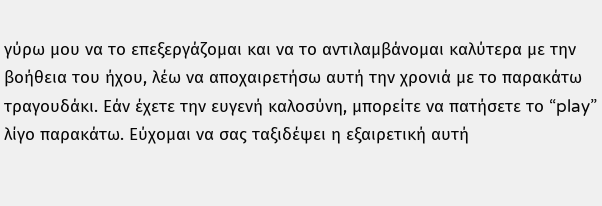γύρω μου να το επεξεργάζομαι και να το αντιλαμβάνομαι καλύτερα με την βοήθεια του ήχου, λέω να αποχαιρετήσω αυτή την χρονιά με το παρακάτω τραγουδάκι. Εάν έχετε την ευγενή καλοσύνη, μπορείτε να πατήσετε το “play” λίγο παρακάτω. Εύχομαι να σας ταξιδέψει η εξαιρετική αυτή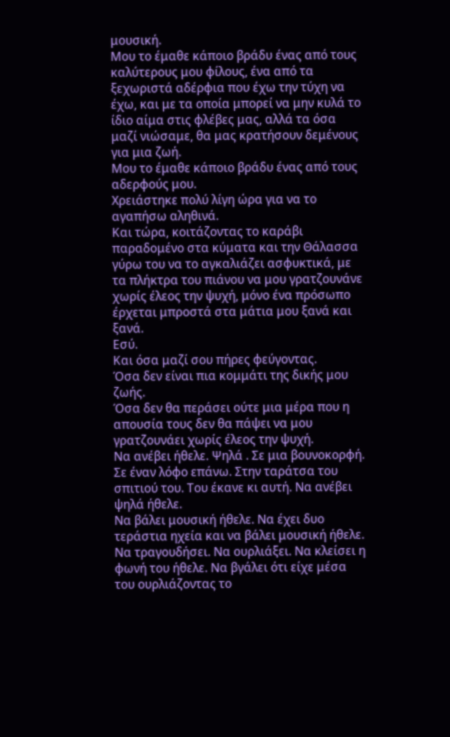μουσική.
Μου το έμαθε κάποιο βράδυ ένας από τους καλύτερους μου φίλους, ένα από τα ξεχωριστά αδέρφια που έχω την τύχη να έχω, και με τα οποία μπορεί να μην κυλά το ίδιο αίμα στις φλέβες μας, αλλά τα όσα μαζί νιώσαμε, θα μας κρατήσουν δεμένους για μια ζωή.
Μου το έμαθε κάποιο βράδυ ένας από τους αδερφούς μου.
Χρειάστηκε πολύ λίγη ώρα για να το αγαπήσω αληθινά.
Και τώρα, κοιτάζοντας το καράβι παραδομένο στα κύματα και την Θάλασσα γύρω του να το αγκαλιάζει ασφυκτικά, με τα πλήκτρα του πιάνου να μου γρατζουνάνε χωρίς έλεος την ψυχή, μόνο ένα πρόσωπο έρχεται μπροστά στα μάτια μου ξανά και ξανά.
Εσύ.
Και όσα μαζί σου πήρες φεύγοντας.
Όσα δεν είναι πια κομμάτι της δικής μου ζωής.
Όσα δεν θα περάσει ούτε μια μέρα που η απουσία τους δεν θα πάψει να μου γρατζουνάει χωρίς έλεος την ψυχή.
Να ανέβει ήθελε. Ψηλά . Σε μια βουνοκορφή. Σε έναν λόφο επάνω. Στην ταράτσα του σπιτιού του. Του έκανε κι αυτή. Να ανέβει ψηλά ήθελε.
Να βάλει μουσική ήθελε. Να έχει δυο τεράστια ηχεία και να βάλει μουσική ήθελε. Να τραγουδήσει. Να ουρλιάξει. Να κλείσει η φωνή του ήθελε. Να βγάλει ότι είχε μέσα του ουρλιάζοντας το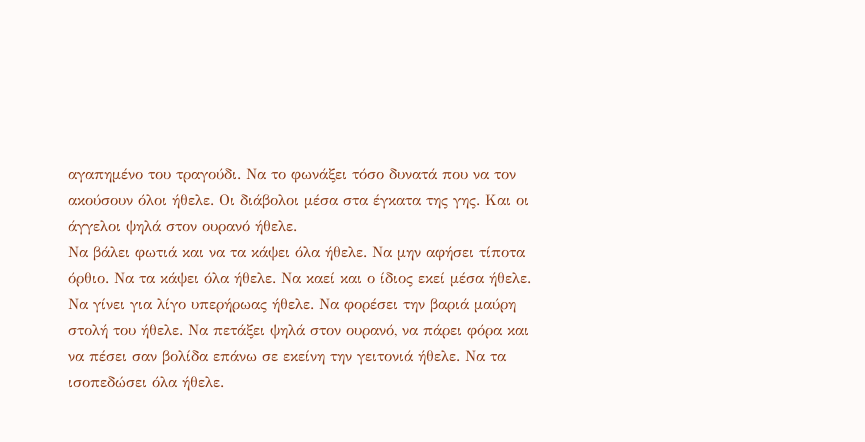αγαπημένο του τραγούδι. Να το φωνάξει τόσο δυνατά που να τον ακούσουν όλοι ήθελε. Οι διάβολοι μέσα στα έγκατα της γης. Και οι άγγελοι ψηλά στον ουρανό ήθελε.
Να βάλει φωτιά και να τα κάψει όλα ήθελε. Να μην αφήσει τίποτα όρθιο. Να τα κάψει όλα ήθελε. Να καεί και ο ίδιος εκεί μέσα ήθελε.
Να γίνει για λίγο υπερήρωας ήθελε. Να φορέσει την βαριά μαύρη στολή του ήθελε. Να πετάξει ψηλά στον ουρανό, να πάρει φόρα και να πέσει σαν βολίδα επάνω σε εκείνη την γειτονιά ήθελε. Να τα ισοπεδώσει όλα ήθελε.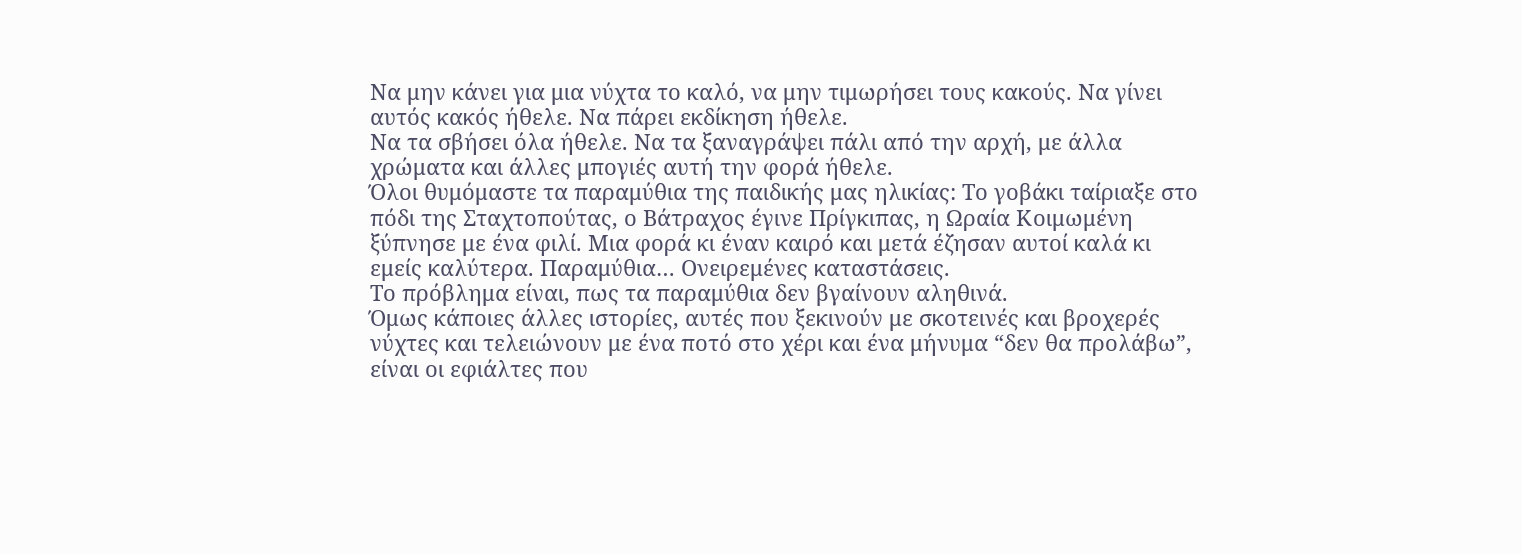Να μην κάνει για μια νύχτα το καλό, να μην τιμωρήσει τους κακούς. Να γίνει αυτός κακός ήθελε. Να πάρει εκδίκηση ήθελε.
Να τα σβήσει όλα ήθελε. Να τα ξαναγράψει πάλι από την αρχή, με άλλα χρώματα και άλλες μπογιές αυτή την φορά ήθελε.
Όλοι θυμόμαστε τα παραμύθια της παιδικής μας ηλικίας: Το γοβάκι ταίριαξε στο πόδι της Σταχτοπούτας, ο Βάτραχος έγινε Πρίγκιπας, η Ωραία Κοιμωμένη ξύπνησε με ένα φιλί. Μια φορά κι έναν καιρό και μετά έζησαν αυτοί καλά κι εμείς καλύτερα. Παραμύθια… Ονειρεμένες καταστάσεις.
Το πρόβλημα είναι, πως τα παραμύθια δεν βγαίνουν αληθινά.
Όμως κάποιες άλλες ιστορίες, αυτές που ξεκινούν με σκοτεινές και βροχερές νύχτες και τελειώνουν με ένα ποτό στο χέρι και ένα μήνυμα “δεν θα προλάβω”, είναι οι εφιάλτες που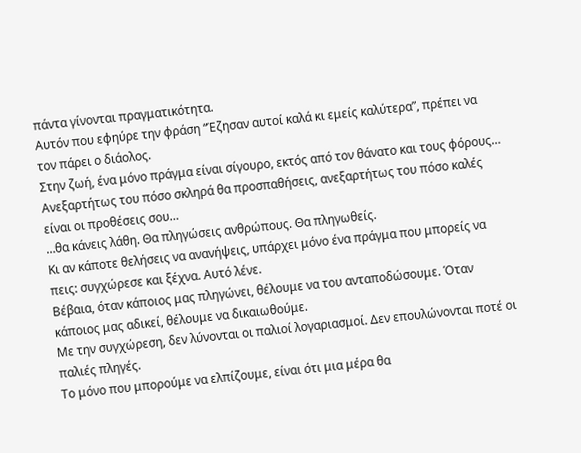πάντα γίνονται πραγματικότητα.
Αυτόν που εφηύρε την φράση “Έζησαν αυτοί καλά κι εμείς καλύτερα”, πρέπει να τον πάρει ο διάολος.
Στην ζωή, ένα μόνο πράγμα είναι σίγουρο, εκτός από τον θάνατο και τους φόρους…
Ανεξαρτήτως του πόσο σκληρά θα προσπαθήσεις, ανεξαρτήτως του πόσο καλές είναι οι προθέσεις σου…
…θα κάνεις λάθη. Θα πληγώσεις ανθρώπους. Θα πληγωθείς.
Κι αν κάποτε θελήσεις να ανανήψεις, υπάρχει μόνο ένα πράγμα που μπορείς να πεις: συγχώρεσε και ξέχνα. Αυτό λένε.
Βέβαια, όταν κάποιος μας πληγώνει, θέλουμε να του ανταποδώσουμε. Όταν κάποιος μας αδικεί, θέλουμε να δικαιωθούμε.
Με την συγχώρεση, δεν λύνονται οι παλιοί λογαριασμοί. Δεν επουλώνονται ποτέ οι παλιές πληγές.
Το μόνο που μπορούμε να ελπίζουμε, είναι ότι μια μέρα θα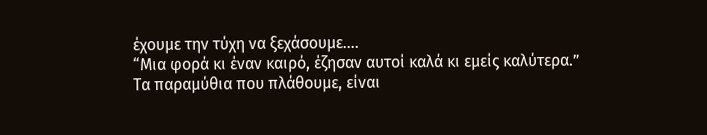έχουμε την τύχη να ξεχάσουμε….
“Μια φορά κι έναν καιρό, έζησαν αυτοί καλά κι εμείς καλύτερα.”
Τα παραμύθια που πλάθουμε, είναι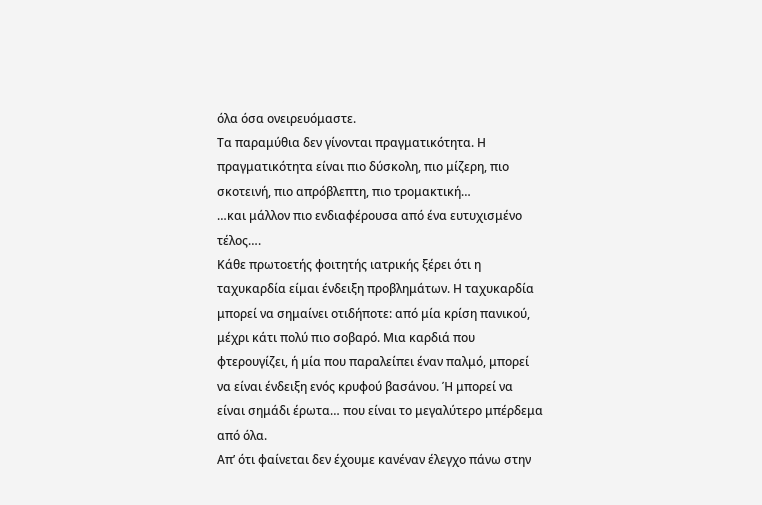όλα όσα ονειρευόμαστε.
Τα παραμύθια δεν γίνονται πραγματικότητα. Η πραγματικότητα είναι πιο δύσκολη, πιο μίζερη, πιο σκοτεινή, πιο απρόβλεπτη, πιο τρομακτική…
…και μάλλον πιο ενδιαφέρουσα από ένα ευτυχισμένο τέλος….
Κάθε πρωτοετής φοιτητής ιατρικής ξέρει ότι η ταχυκαρδία είμαι ένδειξη προβλημάτων. Η ταχυκαρδία μπορεί να σημαίνει οτιδήποτε: από μία κρίση πανικού, μέχρι κάτι πολύ πιο σοβαρό. Μια καρδιά που φτερουγίζει, ή μία που παραλείπει έναν παλμό, μπορεί να είναι ένδειξη ενός κρυφού βασάνου. Ή μπορεί να είναι σημάδι έρωτα… που είναι το μεγαλύτερο μπέρδεμα από όλα.
Απ’ ότι φαίνεται δεν έχουμε κανέναν έλεγχο πάνω στην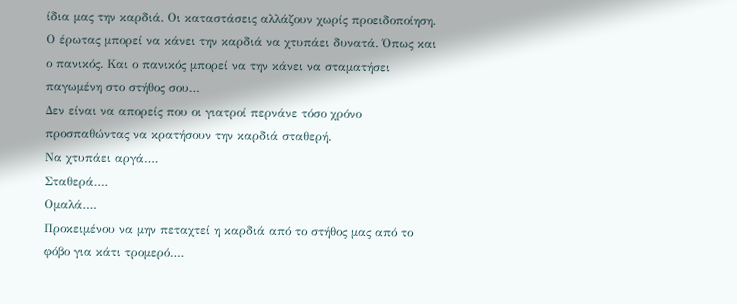ίδια μας την καρδιά. Οι καταστάσεις αλλάζουν χωρίς προειδοποίηση.
Ο έρωτας μπορεί να κάνει την καρδιά να χτυπάει δυνατά. Όπως και ο πανικός. Και ο πανικός μπορεί να την κάνει να σταματήσει παγωμένη στο στήθος σου…
Δεν είναι να απορείς που οι γιατροί περνάνε τόσο χρόνο προσπαθώντας να κρατήσουν την καρδιά σταθερή.
Να χτυπάει αργά….
Σταθερά….
Ομαλά….
Προκειμένου να μην πεταχτεί η καρδιά από το στήθος μας από το φόβο για κάτι τρομερό….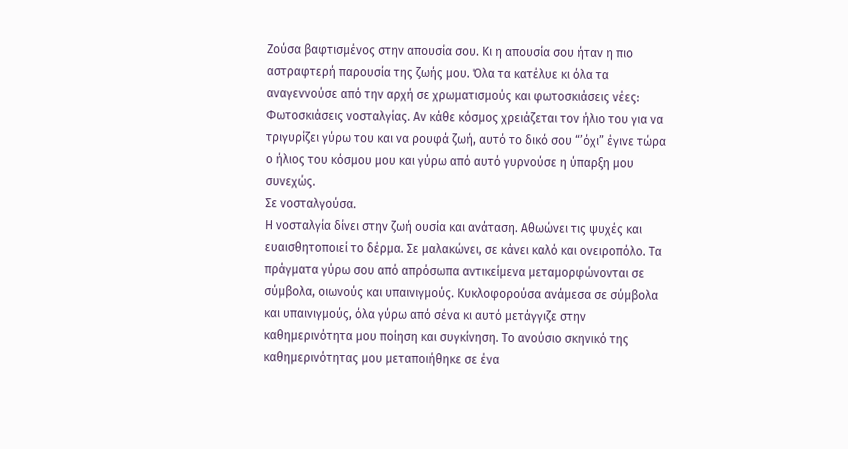Ζούσα βαφτισμένος στην απουσία σου. Κι η απουσία σου ήταν η πιο αστραφτερή παρουσία της ζωής μου. Όλα τα κατέλυε κι όλα τα αναγεννούσε από την αρχή σε χρωματισμούς και φωτοσκιάσεις νέες: Φωτοσκιάσεις νοσταλγίας. Αν κάθε κόσμος χρειάζεται τον ήλιο του για να τριγυρίζει γύρω του και να ρουφά ζωή, αυτό το δικό σου “’όχι” έγινε τώρα ο ήλιος του κόσμου μου και γύρω από αυτό γυρνούσε η ύπαρξη μου συνεχώς.
Σε νοσταλγούσα.
Η νοσταλγία δίνει στην ζωή ουσία και ανάταση. Αθωώνει τις ψυχές και ευαισθητοποιεί το δέρμα. Σε μαλακώνει, σε κάνει καλό και ονειροπόλο. Τα πράγματα γύρω σου από απρόσωπα αντικείμενα μεταμορφώνονται σε σύμβολα, οιωνούς και υπαινιγμούς. Κυκλοφορούσα ανάμεσα σε σύμβολα και υπαινιγμούς, όλα γύρω από σένα κι αυτό μετάγγιζε στην καθημερινότητα μου ποίηση και συγκίνηση. Το ανούσιο σκηνικό της καθημερινότητας μου μεταποιήθηκε σε ένα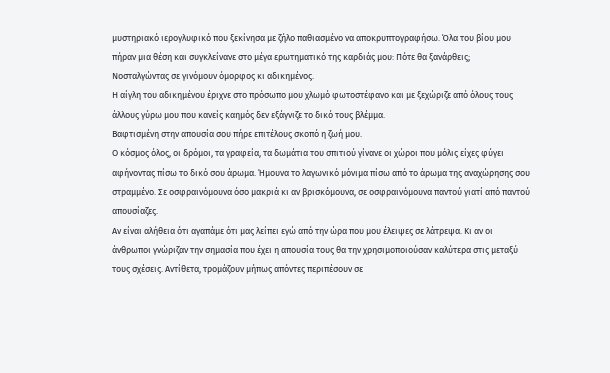μυστηριακό ιερογλυφικό που ξεκίνησα με ζήλο παθιασμένο να αποκρυπτογραφήσω. Όλα του βίου μου πήραν μια θέση και συγκλείνανε στο μέγα ερωτηματικό της καρδιάς μου: Πότε θα ξανάρθεις;
Νοσταλγώντας σε γινόμουν όμορφος κι αδικημένος.
Η αίγλη του αδικημένου έριχνε στο πρόσωπο μου χλωμό φωτοστέφανο και με ξεχώριζε από όλους τους άλλους γύρω μου που κανείς καημός δεν εξάγνιζε το δικό τους βλέμμα.
Βαφτισμένη στην απουσία σου πήρε επιτέλους σκοπό η ζωή μου.
Ο κόσμος όλος, οι δρόμοι, τα γραφεία, τα δωμάτια του σπιτιού γίνανε οι χώροι που μόλις είχες φύγει αφήνοντας πίσω το δικό σου άρωμα. Ήμουνα το λαγωνικό μόνιμα πίσω από το άρωμα της αναχώρησης σου στραμμένο. Σε οσφραινόμουνα όσο μακριά κι αν βρισκόμουνα, σε οσφραινόμουνα παντού γιατί από παντού απουσίαζες.
Αν είναι αλήθεια ότι αγαπάμε ότι μας λείπει εγώ από την ώρα που μου έλειψες σε λάτρεψα. Κι αν οι άνθρωποι γνώριζαν την σημασία που έχει η απουσία τους θα την χρησιμοποιούσαν καλύτερα στις μεταξύ τους σχέσεις. Αντίθετα, τρομάζουν μήπως απόντες περιπέσουν σε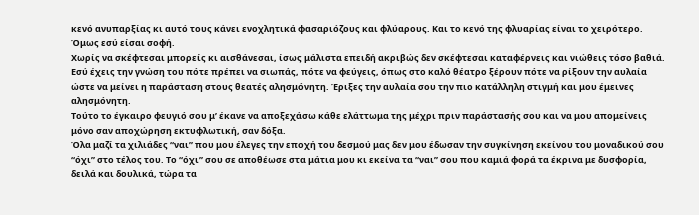κενό ανυπαρξίας κι αυτό τους κάνει ενοχλητικά φασαριόζους και φλύαρους. Και το κενό της φλυαρίας είναι το χειρότερο.
Όμως εσύ είσαι σοφή.
Χωρίς να σκέφτεσαι μπορείς κι αισθάνεσαι, ίσως μάλιστα επειδή ακριβώς δεν σκέφτεσαι καταφέρνεις και νιώθεις τόσο βαθιά.
Εσύ έχεις την γνώση του πότε πρέπει να σιωπάς, πότε να φεύγεις, όπως στο καλό θέατρο ξέρουν πότε να ρίξουν την αυλαία ώστε να μείνει η παράσταση στους θεατές αλησμόνητη. Έριξες την αυλαία σου την πιο κατάλληλη στιγμή και μου έμεινες αλησμόνητη.
Τούτο το έγκαιρο φευγιό σου μ’ έκανε να αποξεχάσω κάθε ελάττωμα της μέχρι πριν παράστασής σου και να μου απομείνεις μόνο σαν αποχώρηση εκτυφλωτική, σαν δόξα.
Όλα μαζί τα χιλιάδες “ναι” που μου έλεγες την εποχή του δεσμού μας δεν μου έδωσαν την συγκίνηση εκείνου του μοναδικού σου “όχι” στο τέλος του. Το “όχι” σου σε αποθέωσε στα μάτια μου κι εκείνα τα “ναι” σου που καμιά φορά τα έκρινα με δυσφορία, δειλά και δουλικά, τώρα τα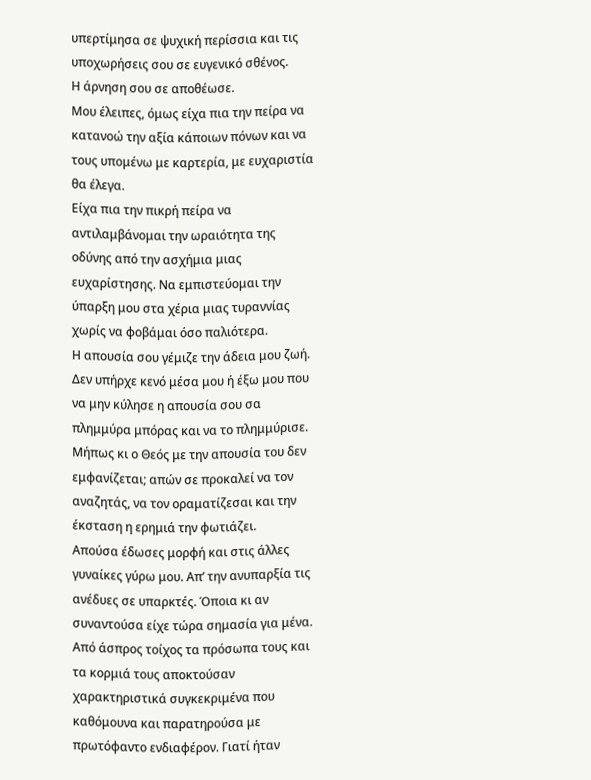υπερτίμησα σε ψυχική περίσσια και τις υποχωρήσεις σου σε ευγενικό σθένος.
Η άρνηση σου σε αποθέωσε.
Μου έλειπες, όμως είχα πια την πείρα να κατανοώ την αξία κάποιων πόνων και να τους υπομένω με καρτερία, με ευχαριστία θα έλεγα.
Είχα πια την πικρή πείρα να αντιλαμβάνομαι την ωραιότητα της οδύνης από την ασχήμια μιας ευχαρίστησης. Να εμπιστεύομαι την ύπαρξη μου στα χέρια μιας τυραννίας χωρίς να φοβάμαι όσο παλιότερα.
Η απουσία σου γέμιζε την άδεια μου ζωή. Δεν υπήρχε κενό μέσα μου ή έξω μου που να μην κύλησε η απουσία σου σα πλημμύρα μπόρας και να το πλημμύρισε. Μήπως κι ο Θεός με την απουσία του δεν εμφανίζεται; απών σε προκαλεί να τον αναζητάς, να τον οραματίζεσαι και την έκσταση η ερημιά την φωτιάζει.
Απούσα έδωσες μορφή και στις άλλες γυναίκες γύρω μου. Απ’ την ανυπαρξία τις ανέδυες σε υπαρκτές. Όποια κι αν συναντούσα είχε τώρα σημασία για μένα. Από άσπρος τοίχος τα πρόσωπα τους και τα κορμιά τους αποκτούσαν χαρακτηριστικά συγκεκριμένα που καθόμουνα και παρατηρούσα με πρωτόφαντο ενδιαφέρον. Γιατί ήταν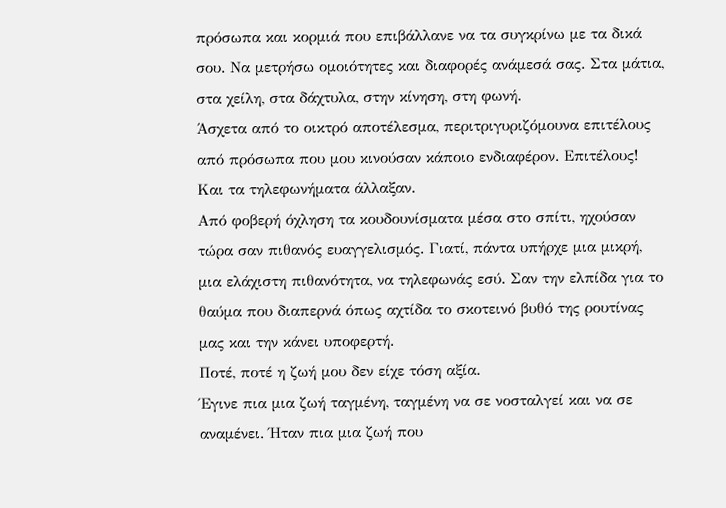πρόσωπα και κορμιά που επιβάλλανε να τα συγκρίνω με τα δικά σου. Να μετρήσω ομοιότητες και διαφορές ανάμεσά σας. Στα μάτια, στα χείλη, στα δάχτυλα, στην κίνηση, στη φωνή.
Άσχετα από το οικτρό αποτέλεσμα, περιτριγυριζόμουνα επιτέλους από πρόσωπα που μου κινούσαν κάποιο ενδιαφέρον. Επιτέλους!
Και τα τηλεφωνήματα άλλαξαν.
Από φοβερή όχληση τα κουδουνίσματα μέσα στο σπίτι, ηχούσαν τώρα σαν πιθανός ευαγγελισμός. Γιατί, πάντα υπήρχε μια μικρή, μια ελάχιστη πιθανότητα, να τηλεφωνάς εσύ. Σαν την ελπίδα για το θαύμα που διαπερνά όπως αχτίδα το σκοτεινό βυθό της ρουτίνας μας και την κάνει υποφερτή.
Ποτέ, ποτέ η ζωή μου δεν είχε τόση αξία.
Έγινε πια μια ζωή ταγμένη, ταγμένη να σε νοσταλγεί και να σε αναμένει. Ήταν πια μια ζωή που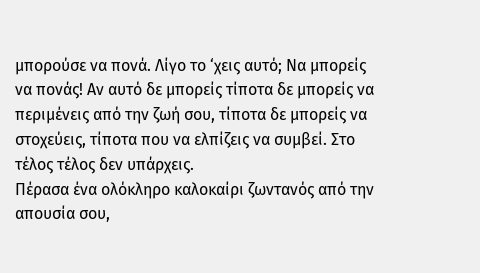μπορούσε να πονά. Λίγο το ‘χεις αυτό; Να μπορείς να πονάς! Αν αυτό δε μπορείς τίποτα δε μπορείς να περιμένεις από την ζωή σου, τίποτα δε μπορείς να στοχεύεις, τίποτα που να ελπίζεις να συμβεί. Στο τέλος τέλος δεν υπάρχεις.
Πέρασα ένα ολόκληρο καλοκαίρι ζωντανός από την απουσία σου,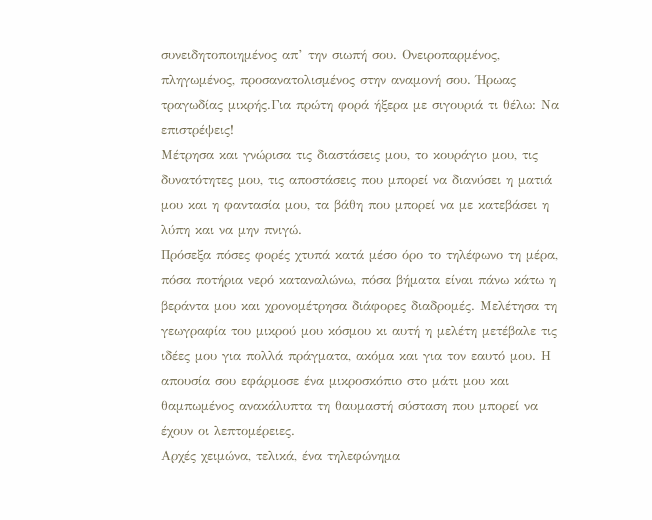συνειδητοποιημένος απ’ την σιωπή σου. Ονειροπαρμένος, πληγωμένος, προσανατολισμένος στην αναμονή σου. Ήρωας τραγωδίας μικρής.Για πρώτη φορά ήξερα με σιγουριά τι θέλω: Να επιστρέψεις!
Μέτρησα και γνώρισα τις διαστάσεις μου, το κουράγιο μου, τις δυνατότητες μου, τις αποστάσεις που μπορεί να διανύσει η ματιά μου και η φαντασία μου, τα βάθη που μπορεί να με κατεβάσει η λύπη και να μην πνιγώ.
Πρόσεξα πόσες φορές χτυπά κατά μέσο όρο το τηλέφωνο τη μέρα, πόσα ποτήρια νερό καταναλώνω, πόσα βήματα είναι πάνω κάτω η βεράντα μου και χρονομέτρησα διάφορες διαδρομές. Μελέτησα τη γεωγραφία του μικρού μου κόσμου κι αυτή η μελέτη μετέβαλε τις ιδέες μου για πολλά πράγματα, ακόμα και για τον εαυτό μου. Η απουσία σου εφάρμοσε ένα μικροσκόπιο στο μάτι μου και θαμπωμένος ανακάλυπτα τη θαυμαστή σύσταση που μπορεί να έχουν οι λεπτομέρειες.
Αρχές χειμώνα, τελικά, ένα τηλεφώνημα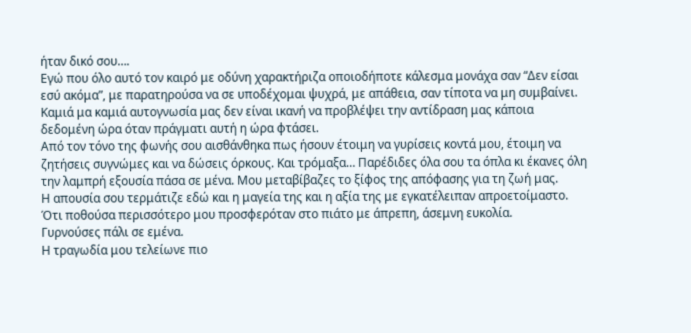ήταν δικό σου….
Εγώ που όλο αυτό τον καιρό με οδύνη χαρακτήριζα οποιοδήποτε κάλεσμα μονάχα σαν “Δεν είσαι εσύ ακόμα”, με παρατηρούσα να σε υποδέχομαι ψυχρά, με απάθεια, σαν τίποτα να μη συμβαίνει.
Καμιά μα καμιά αυτογνωσία μας δεν είναι ικανή να προβλέψει την αντίδραση μας κάποια δεδομένη ώρα όταν πράγματι αυτή η ώρα φτάσει.
Από τον τόνο της φωνής σου αισθάνθηκα πως ήσουν έτοιμη να γυρίσεις κοντά μου, έτοιμη να ζητήσεις συγνώμες και να δώσεις όρκους. Και τρόμαξα… Παρέδιδες όλα σου τα όπλα κι έκανες όλη την λαμπρή εξουσία πάσα σε μένα. Μου μεταβίβαζες το ξίφος της απόφασης για τη ζωή μας.
Η απουσία σου τερμάτιζε εδώ και η μαγεία της και η αξία της με εγκατέλειπαν απροετοίμαστο. Ότι ποθούσα περισσότερο μου προσφερόταν στο πιάτο με άπρεπη, άσεμνη ευκολία.
Γυρνούσες πάλι σε εμένα.
Η τραγωδία μου τελείωνε πιο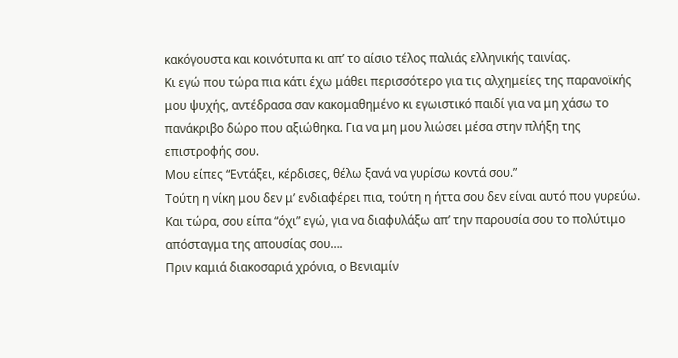κακόγουστα και κοινότυπα κι απ’ το αίσιο τέλος παλιάς ελληνικής ταινίας.
Κι εγώ που τώρα πια κάτι έχω μάθει περισσότερο για τις αλχημείες της παρανοϊκής μου ψυχής, αντέδρασα σαν κακομαθημένο κι εγωιστικό παιδί για να μη χάσω το πανάκριβο δώρο που αξιώθηκα. Για να μη μου λιώσει μέσα στην πλήξη της επιστροφής σου.
Μου είπες “Εντάξει, κέρδισες, θέλω ξανά να γυρίσω κοντά σου.”
Τούτη η νίκη μου δεν μ’ ενδιαφέρει πια, τούτη η ήττα σου δεν είναι αυτό που γυρεύω.
Και τώρα, σου είπα “όχι” εγώ, για να διαφυλάξω απ’ την παρουσία σου το πολύτιμο απόσταγμα της απουσίας σου….
Πριν καμιά διακοσαριά χρόνια, ο Βενιαμίν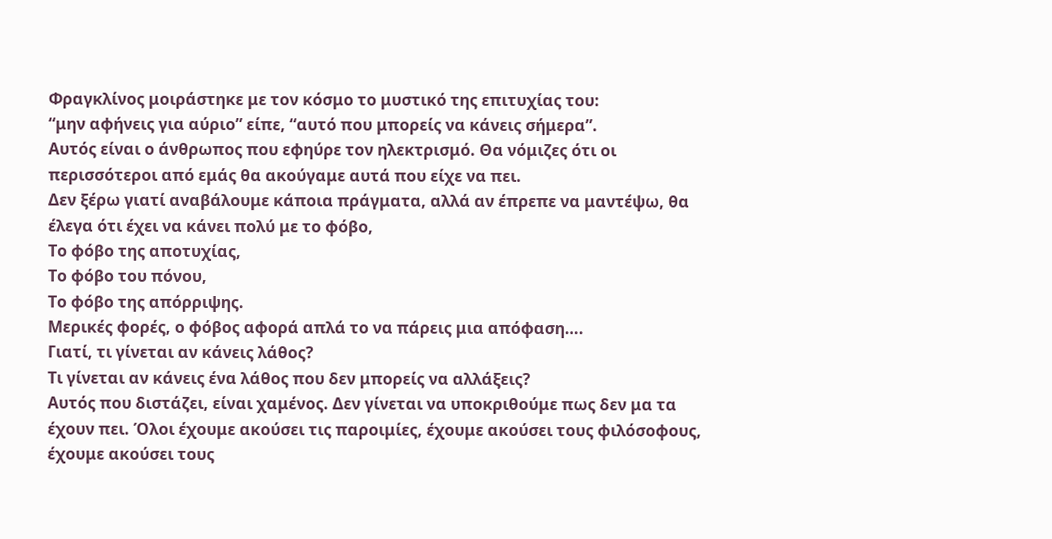Φραγκλίνος μοιράστηκε με τον κόσμο το μυστικό της επιτυχίας του:
“μην αφήνεις για αύριο” είπε, “αυτό που μπορείς να κάνεις σήμερα”.
Αυτός είναι ο άνθρωπος που εφηύρε τον ηλεκτρισμό. Θα νόμιζες ότι οι περισσότεροι από εμάς θα ακούγαμε αυτά που είχε να πει.
Δεν ξέρω γιατί αναβάλουμε κάποια πράγματα, αλλά αν έπρεπε να μαντέψω, θα έλεγα ότι έχει να κάνει πολύ με το φόβο,
Το φόβο της αποτυχίας,
Το φόβο του πόνου,
Το φόβο της απόρριψης.
Μερικές φορές, ο φόβος αφορά απλά το να πάρεις μια απόφαση….
Γιατί, τι γίνεται αν κάνεις λάθος?
Τι γίνεται αν κάνεις ένα λάθος που δεν μπορείς να αλλάξεις?
Αυτός που διστάζει, είναι χαμένος. Δεν γίνεται να υποκριθούμε πως δεν μα τα έχουν πει. Όλοι έχουμε ακούσει τις παροιμίες, έχουμε ακούσει τους φιλόσοφους, έχουμε ακούσει τους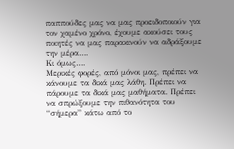παππούδες μας να μας προειδοποιούν για τον χαμένο χρόνο, έχουμε ακούσει τους ποιητές να μας παρακινούν να αδράξουμε την μέρα….
Κι όμως….
Μερικές φορές, από μόνοι μας, πρέπει να κάνουμε τα δικά μας λάθη. Πρέπει να πάρουμε τα δικά μας μαθήματα. Πρέπει να σπρώξουμε την πιθανότητα του “σήμερα” κάτω από το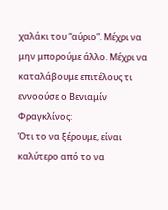χαλάκι του “αύριο”. Μέχρι να μην μπορούμε άλλο. Μέχρι να καταλάβουμε επιτέλους τι εννοούσε ο Βενιαμίν Φραγκλίνος:
Ότι το να ξέρουμε, είναι καλύτερο από το να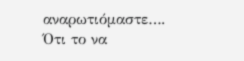αναρωτιόμαστε….
Ότι το να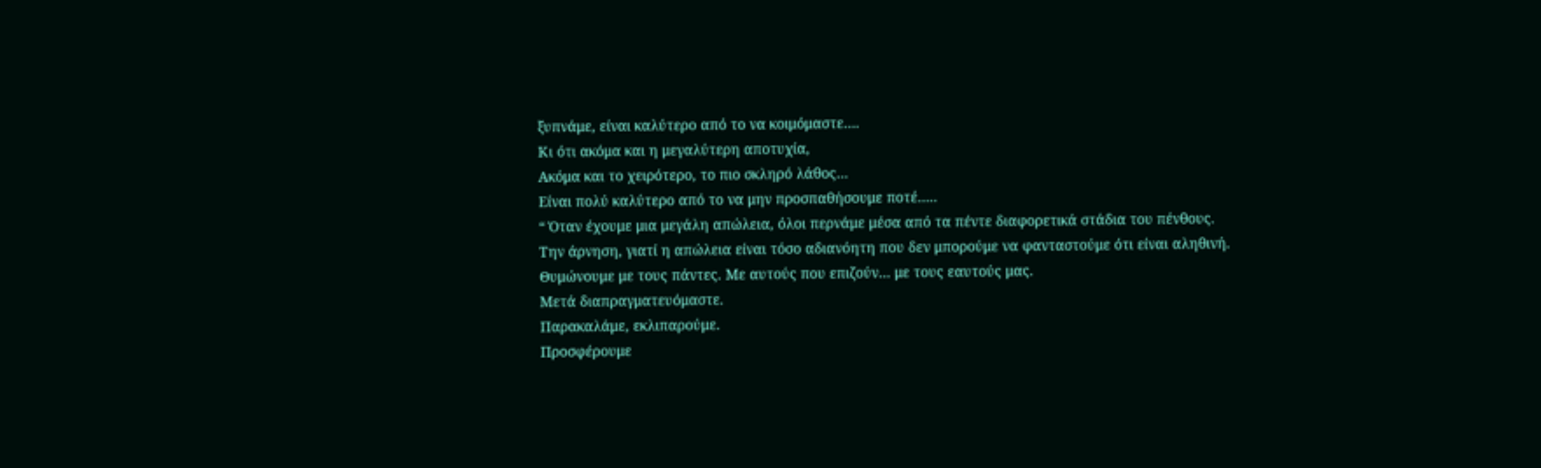ξυπνάμε, είναι καλύτερο από το να κοιμόμαστε….
Κι ότι ακόμα και η μεγαλύτερη αποτυχία,
Ακόμα και το χειρότερο, το πιο σκληρό λάθος…
Είναι πολύ καλύτερο από το να μην προσπαθήσουμε ποτέ…..
“ Όταν έχουμε μια μεγάλη απώλεια, όλοι περνάμε μέσα από τα πέντε διαφορετικά στάδια του πένθους.
Την άρνηση, γιατί η απώλεια είναι τόσο αδιανόητη που δεν μπορούμε να φανταστούμε ότι είναι αληθινή. Θυμώνουμε με τους πάντες. Με αυτούς που επιζούν… με τους εαυτούς μας.
Μετά διαπραγματευόμαστε.
Παρακαλάμε, εκλιπαρούμε.
Προσφέρουμε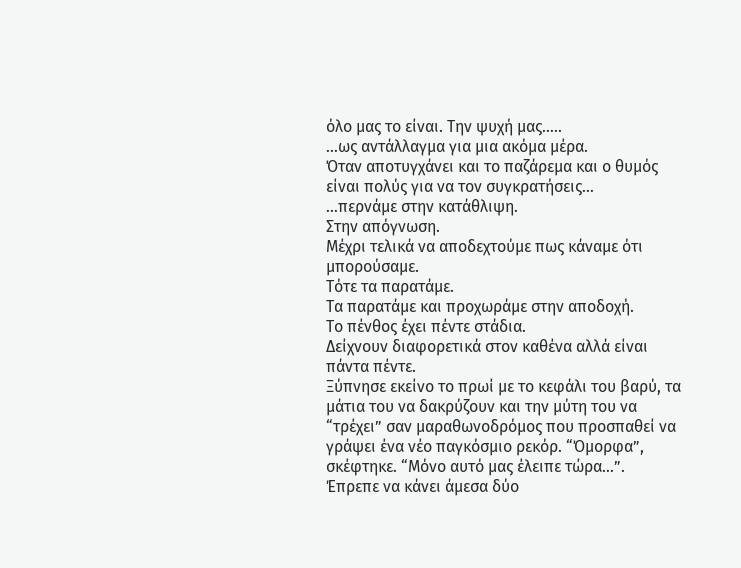όλο μας το είναι. Την ψυχή μας…..
…ως αντάλλαγμα για μια ακόμα μέρα.
Όταν αποτυγχάνει και το παζάρεμα και ο θυμός είναι πολύς για να τον συγκρατήσεις…
…περνάμε στην κατάθλιψη.
Στην απόγνωση.
Μέχρι τελικά να αποδεχτούμε πως κάναμε ότι μπορούσαμε.
Τότε τα παρατάμε.
Τα παρατάμε και προχωράμε στην αποδοχή.
Το πένθος έχει πέντε στάδια.
Δείχνουν διαφορετικά στον καθένα αλλά είναι πάντα πέντε.
Ξύπνησε εκείνο το πρωί με το κεφάλι του βαρύ, τα μάτια του να δακρύζουν και την μύτη του να “τρέχει” σαν μαραθωνοδρόμος που προσπαθεί να γράψει ένα νέο παγκόσμιο ρεκόρ. “Όμορφα”, σκέφτηκε. “Μόνο αυτό μας έλειπε τώρα…”. Έπρεπε να κάνει άμεσα δύο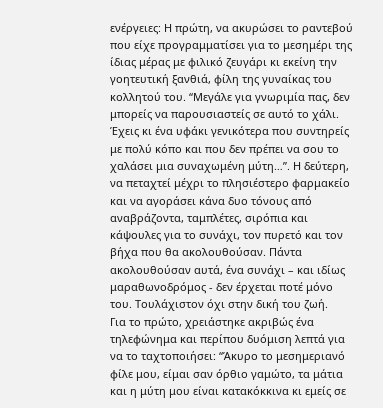ενέργειες: Η πρώτη, να ακυρώσει το ραντεβού που είχε προγραμματίσει για το μεσημέρι της ίδιας μέρας με φιλικό ζευγάρι κι εκείνη την γοητευτική ξανθιά, φίλη της γυναίκας του κολλητού του. “Μεγάλε για γνωριμία πας, δεν μπορείς να παρουσιαστείς σε αυτό το χάλι. Έχεις κι ένα υφάκι γενικότερα που συντηρείς με πολύ κόπο και που δεν πρέπει να σου το χαλάσει μια συναχωμένη μύτη…”. Η δεύτερη, να πεταχτεί μέχρι το πλησιέστερο φαρμακείο και να αγοράσει κάνα δυο τόνους από αναβράζοντα, ταμπλέτες, σιρόπια και κάψουλες για το συνάχι, τον πυρετό και τον βήχα που θα ακολουθούσαν. Πάντα ακολουθούσαν αυτά, ένα συνάχι – και ιδίως μαραθωνοδρόμος - δεν έρχεται ποτέ μόνο του. Τουλάχιστον όχι στην δική του ζωή.
Για το πρώτο, χρειάστηκε ακριβώς ένα τηλεφώνημα και περίπου δυόμιση λεπτά για να το ταχτοποιήσει: “Άκυρο το μεσημεριανό φίλε μου, είμαι σαν όρθιο γαμώτο, τα μάτια και η μύτη μου είναι κατακόκκινα κι εμείς σε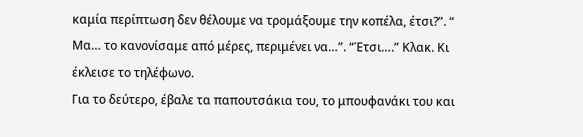καμία περίπτωση δεν θέλουμε να τρομάξουμε την κοπέλα, έτσι?”. “ Μα… το κανονίσαμε από μέρες, περιμένει να…”. “Έτσι….” Κλακ. Κι έκλεισε το τηλέφωνο.
Για το δεύτερο, έβαλε τα παπουτσάκια του, το μπουφανάκι του και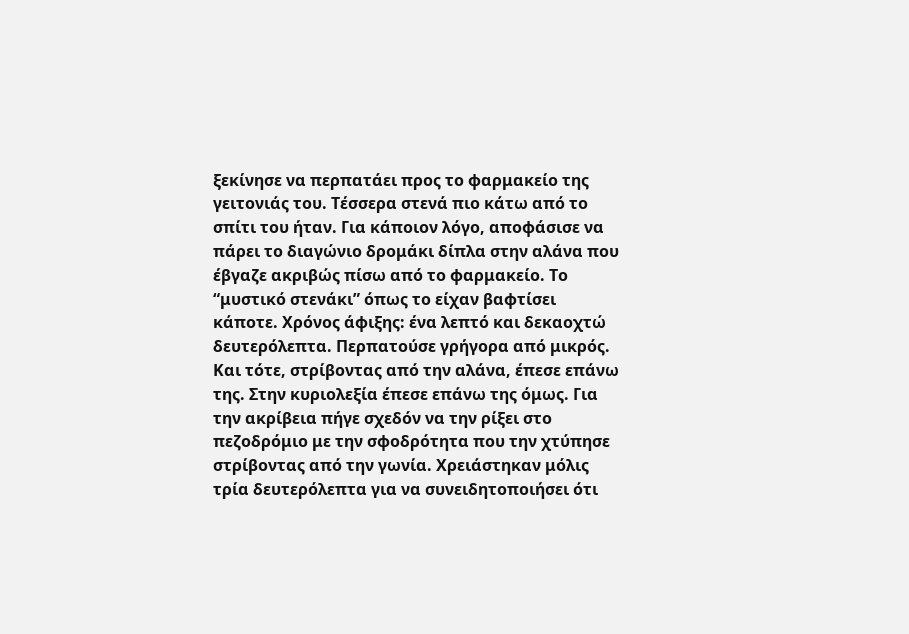ξεκίνησε να περπατάει προς το φαρμακείο της γειτονιάς του. Τέσσερα στενά πιο κάτω από το σπίτι του ήταν. Για κάποιον λόγο, αποφάσισε να πάρει το διαγώνιο δρομάκι δίπλα στην αλάνα που έβγαζε ακριβώς πίσω από το φαρμακείο. Το “μυστικό στενάκι” όπως το είχαν βαφτίσει κάποτε. Χρόνος άφιξης: ένα λεπτό και δεκαοχτώ δευτερόλεπτα. Περπατούσε γρήγορα από μικρός. Και τότε, στρίβοντας από την αλάνα, έπεσε επάνω της. Στην κυριολεξία έπεσε επάνω της όμως. Για την ακρίβεια πήγε σχεδόν να την ρίξει στο πεζοδρόμιο με την σφοδρότητα που την χτύπησε στρίβοντας από την γωνία. Χρειάστηκαν μόλις τρία δευτερόλεπτα για να συνειδητοποιήσει ότι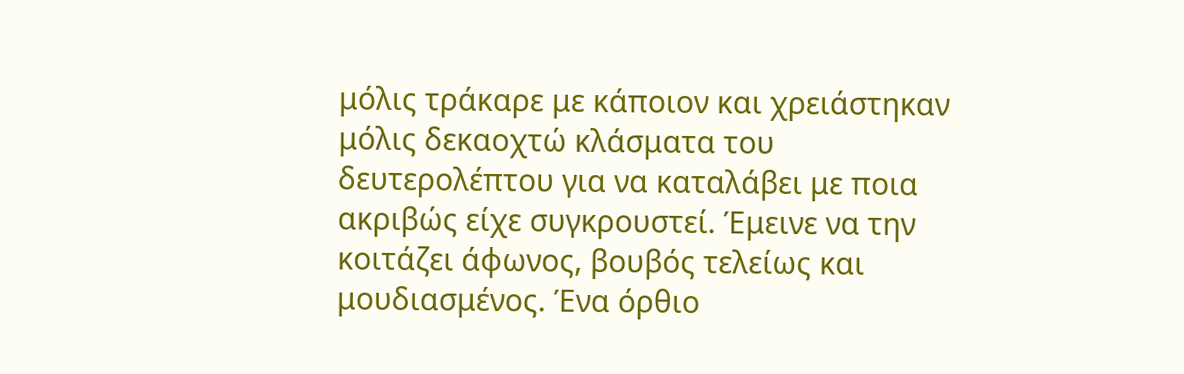μόλις τράκαρε με κάποιον και χρειάστηκαν μόλις δεκαοχτώ κλάσματα του δευτερολέπτου για να καταλάβει με ποια ακριβώς είχε συγκρουστεί. Έμεινε να την κοιτάζει άφωνος, βουβός τελείως και μουδιασμένος. Ένα όρθιο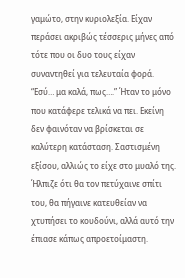γαμώτο, στην κυριολεξία. Είχαν περάσει ακριβώς τέσσερις μήνες από τότε που οι δυο τους είχαν συναντηθεί για τελευταία φορά. “Εσύ… μα καλά, πως….” Ήταν το μόνο που κατάφερε τελικά να πει. Εκείνη δεν φαινόταν να βρίσκεται σε καλύτερη κατάσταση. Σαστισμένη εξίσου, αλλιώς το είχε στο μυαλό της. Ήλπιζε ότι θα τον πετύχαινε σπίτι του, θα πήγαινε κατευθείαν να χτυπήσει το κουδούνι, αλλά αυτό την έπιασε κάπως απροετοίμαστη.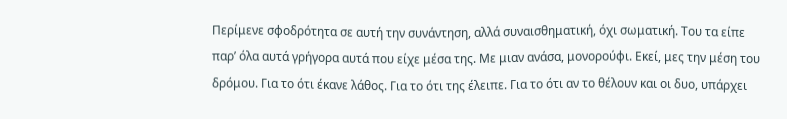Περίμενε σφοδρότητα σε αυτή την συνάντηση, αλλά συναισθηματική, όχι σωματική. Του τα είπε παρ’ όλα αυτά γρήγορα αυτά που είχε μέσα της. Με μιαν ανάσα, μονορούφι. Εκεί, μες την μέση του δρόμου. Για το ότι έκανε λάθος. Για το ότι της έλειπε. Για το ότι αν το θέλουν και οι δυο, υπάρχει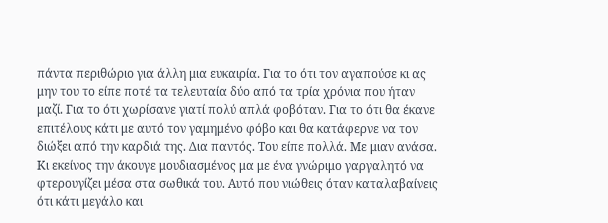πάντα περιθώριο για άλλη μια ευκαιρία. Για το ότι τον αγαπούσε κι ας μην του το είπε ποτέ τα τελευταία δύο από τα τρία χρόνια που ήταν μαζί. Για το ότι χωρίσανε γιατί πολύ απλά φοβόταν. Για το ότι θα έκανε επιτέλους κάτι με αυτό τον γαμημένο φόβο και θα κατάφερνε να τον διώξει από την καρδιά της. Δια παντός. Του είπε πολλά. Με μιαν ανάσα. Κι εκείνος την άκουγε μουδιασμένος μα με ένα γνώριμο γαργαλητό να φτερουγίζει μέσα στα σωθικά του. Αυτό που νιώθεις όταν καταλαβαίνεις ότι κάτι μεγάλο και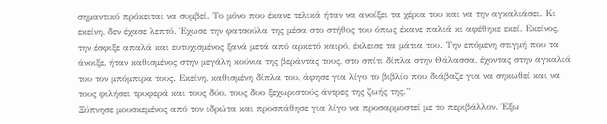σημαντικό πρόκειται να συμβεί. Το μόνο που έκανε τελικά ήταν να ανοίξει τα χέρια του και να την αγκαλιάσει. Κι εκείνη, δεν έχασε λεπτό. Έχωσε την φατσούλα της μέσα στο στήθος του όπως έκανε παλιά κι αφέθηκε εκεί. Εκείνος, την έσφιξε απαλά και ευτυχισμένος ξανά μετά από αρκετό καιρό, έκλεισε τα μάτια του. Την επόμενη στιγμή που τα άνοιξε, ήταν καθισμένος στην μεγάλη κούνια της βεράντας τους, στο σπίτι δίπλα στην Θάλασσα, έχοντας στην αγκαλιά του τον μπόμπιρα τους. Εκείνη, καθισμένη δίπλα του, άφησε για λίγο το βιβλίο που διάβαζε για να σηκωθεί και να τους φιλήσει τρυφερά και τους δύο, τους δυο ξεχωριστούς άντρες της ζωής της.”
Ξύπνησε μουσκεμένος από τον ιδρώτα και προσπάθησε για λίγο να προσαρμοστεί με το περιβάλλον. Έξω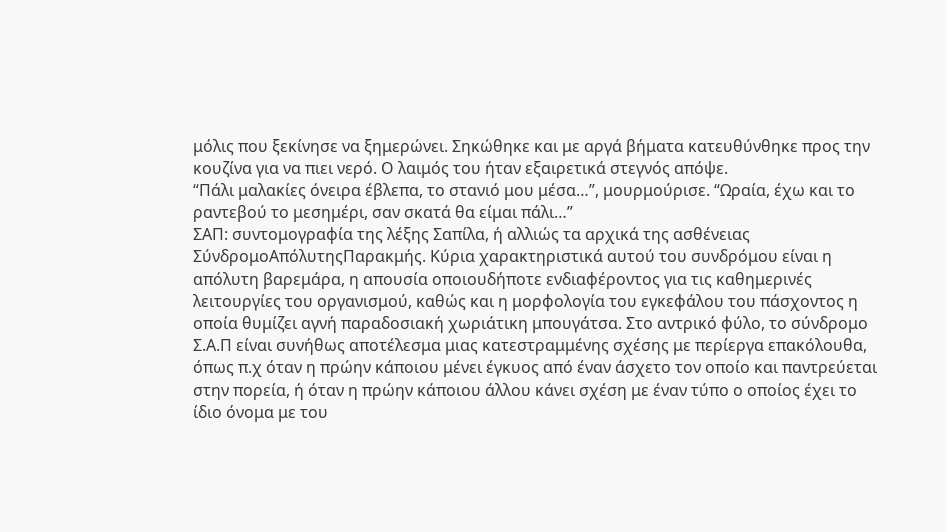μόλις που ξεκίνησε να ξημερώνει. Σηκώθηκε και με αργά βήματα κατευθύνθηκε προς την κουζίνα για να πιει νερό. Ο λαιμός του ήταν εξαιρετικά στεγνός απόψε.
“Πάλι μαλακίες όνειρα έβλεπα, το στανιό μου μέσα…”, μουρμούρισε. “Ωραία, έχω και το ραντεβού το μεσημέρι, σαν σκατά θα είμαι πάλι…”
ΣΑΠ: συντομογραφία της λέξης Σαπίλα, ή αλλιώς τα αρχικά της ασθένειας ΣύνδρομοΑπόλυτηςΠαρακμής. Κύρια χαρακτηριστικά αυτού του συνδρόμου είναι η απόλυτη βαρεμάρα, η απουσία οποιουδήποτε ενδιαφέροντος για τις καθημερινές λειτουργίες του οργανισμού, καθώς και η μορφολογία του εγκεφάλου του πάσχοντος η οποία θυμίζει αγνή παραδοσιακή χωριάτικη μπουγάτσα. Στο αντρικό φύλο, το σύνδρομο Σ.Α.Π είναι συνήθως αποτέλεσμα μιας κατεστραμμένης σχέσης με περίεργα επακόλουθα, όπως π.χ όταν η πρώην κάποιου μένει έγκυος από έναν άσχετο τον οποίο και παντρεύεται στην πορεία, ή όταν η πρώην κάποιου άλλου κάνει σχέση με έναν τύπο ο οποίος έχει το ίδιο όνομα με του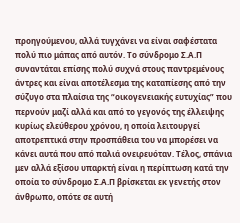προηγούμενου, αλλά τυγχάνει να είναι σαφέστατα πολύ πιο μάπας από αυτόν. Το σύνδρομο Σ.Α.Π συναντάται επίσης πολύ συχνά στους παντρεμένους άντρες και είναι αποτέλεσμα της καταπίεσης από την σύζυγο στα πλαίσια της “οικογενειακής ευτυχίας” που περνούν μαζί αλλά και από το γεγονός της έλλειψης κυρίως ελεύθερου χρόνου, η οποία λειτουργεί αποτρεπτικά στην προσπάθεια του να μπορέσει να κάνει αυτά που από παλιά ονειρευόταν. Τέλος, σπάνια μεν αλλά εξίσου υπαρκτή είναι η περίπτωση κατά την οποία το σύνδρομο Σ.Α.Π βρίσκεται εκ γενετής στον άνθρωπο, οπότε σε αυτή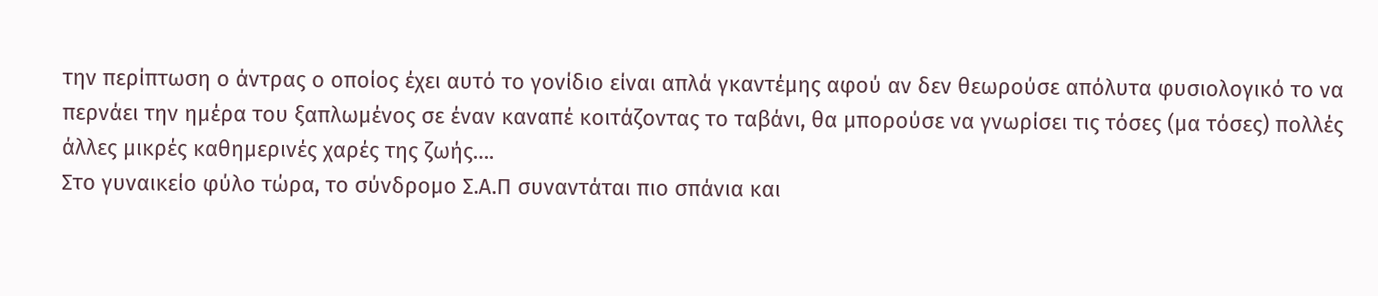την περίπτωση ο άντρας ο οποίος έχει αυτό το γονίδιο είναι απλά γκαντέμης αφού αν δεν θεωρούσε απόλυτα φυσιολογικό το να περνάει την ημέρα του ξαπλωμένος σε έναν καναπέ κοιτάζοντας το ταβάνι, θα μπορούσε να γνωρίσει τις τόσες (μα τόσες) πολλές άλλες μικρές καθημερινές χαρές της ζωής….
Στο γυναικείο φύλο τώρα, το σύνδρομο Σ.Α.Π συναντάται πιο σπάνια και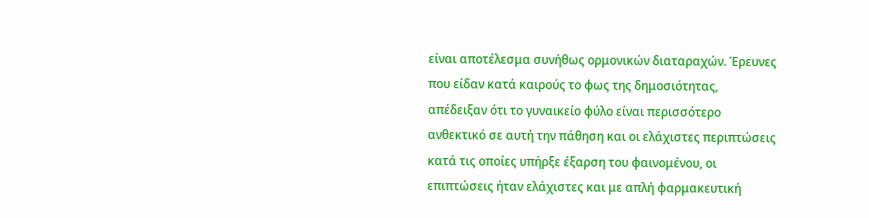είναι αποτέλεσμα συνήθως ορμονικών διαταραχών. Έρευνες που είδαν κατά καιρούς το φως της δημοσιότητας, απέδειξαν ότι το γυναικείο φύλο είναι περισσότερο ανθεκτικό σε αυτή την πάθηση και οι ελάχιστες περιπτώσεις κατά τις οποίες υπήρξε έξαρση του φαινομένου, οι επιπτώσεις ήταν ελάχιστες και με απλή φαρμακευτική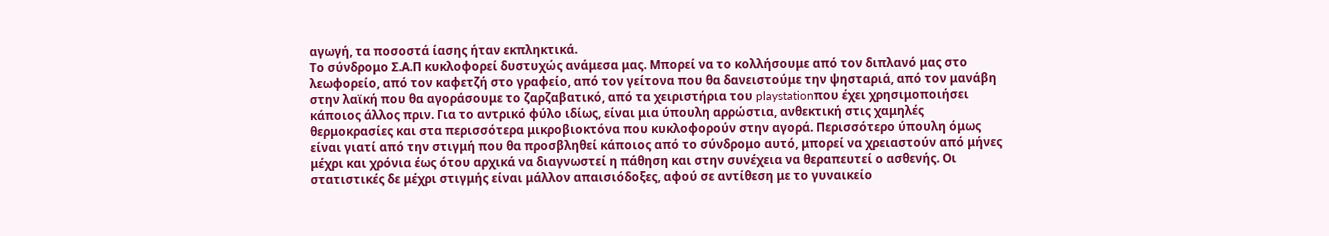αγωγή, τα ποσοστά ίασης ήταν εκπληκτικά.
Το σύνδρομο Σ.Α.Π κυκλοφορεί δυστυχώς ανάμεσα μας. Μπορεί να το κολλήσουμε από τον διπλανό μας στο λεωφορείο, από τον καφετζή στο γραφείο, από τον γείτονα που θα δανειστούμε την ψησταριά, από τον μανάβη στην λαϊκή που θα αγοράσουμε το ζαρζαβατικό, από τα χειριστήρια του playstationπου έχει χρησιμοποιήσει κάποιος άλλος πριν. Για το αντρικό φύλο ιδίως, είναι μια ύπουλη αρρώστια, ανθεκτική στις χαμηλές θερμοκρασίες και στα περισσότερα μικροβιοκτόνα που κυκλοφορούν στην αγορά. Περισσότερο ύπουλη όμως είναι γιατί από την στιγμή που θα προσβληθεί κάποιος από το σύνδρομο αυτό, μπορεί να χρειαστούν από μήνες μέχρι και χρόνια έως ότου αρχικά να διαγνωστεί η πάθηση και στην συνέχεια να θεραπευτεί ο ασθενής. Οι στατιστικές δε μέχρι στιγμής είναι μάλλον απαισιόδοξες, αφού σε αντίθεση με το γυναικείο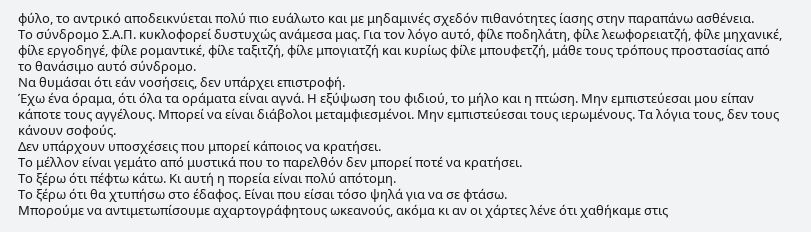φύλο, το αντρικό αποδεικνύεται πολύ πιο ευάλωτο και με μηδαμινές σχεδόν πιθανότητες ίασης στην παραπάνω ασθένεια.
Το σύνδρομο Σ.Α.Π. κυκλοφορεί δυστυχώς ανάμεσα μας. Για τον λόγο αυτό, φίλε ποδηλάτη, φίλε λεωφορειατζή, φίλε μηχανικέ, φίλε εργοδηγέ, φίλε ρομαντικέ, φίλε ταξιτζή, φίλε μπογιατζή και κυρίως φίλε μπουφετζή, μάθε τους τρόπους προστασίας από το θανάσιμο αυτό σύνδρομο.
Να θυμάσαι ότι εάν νοσήσεις, δεν υπάρχει επιστροφή.
Έχω ένα όραμα, ότι όλα τα οράματα είναι αγνά. Η εξύψωση του φιδιού, το μήλο και η πτώση. Μην εμπιστεύεσαι μου είπαν κάποτε τους αγγέλους. Μπορεί να είναι διάβολοι μεταμφιεσμένοι. Μην εμπιστεύεσαι τους ιερωμένους. Τα λόγια τους, δεν τους κάνουν σοφούς.
Δεν υπάρχουν υποσχέσεις που μπορεί κάποιος να κρατήσει.
Το μέλλον είναι γεμάτο από μυστικά που το παρελθόν δεν μπορεί ποτέ να κρατήσει.
Το ξέρω ότι πέφτω κάτω. Κι αυτή η πορεία είναι πολύ απότομη.
Το ξέρω ότι θα χτυπήσω στο έδαφος. Είναι που είσαι τόσο ψηλά για να σε φτάσω.
Μπορούμε να αντιμετωπίσουμε αχαρτογράφητους ωκεανούς, ακόμα κι αν οι χάρτες λένε ότι χαθήκαμε στις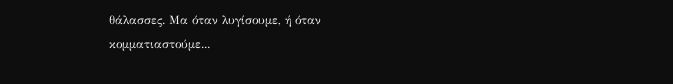θάλασσες. Μα όταν λυγίσουμε, ή όταν κομματιαστούμε...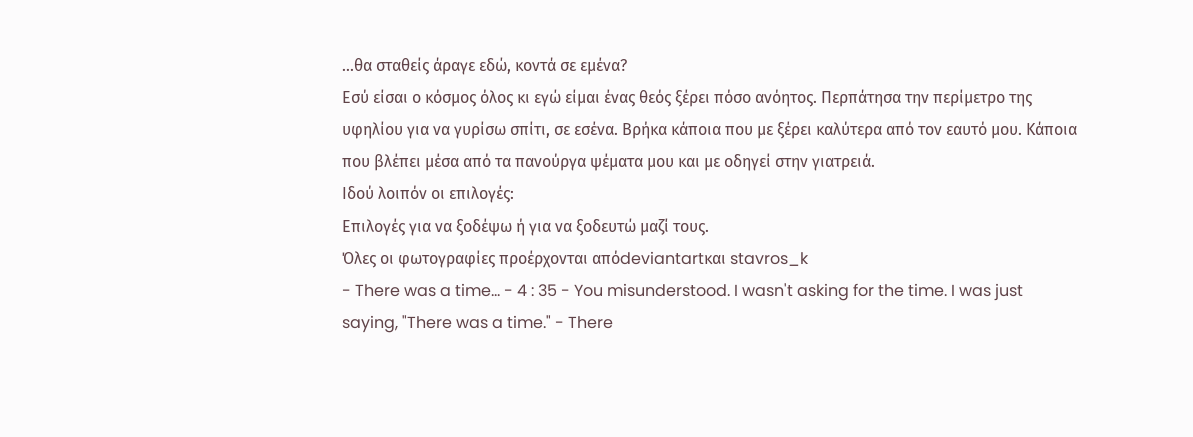...θα σταθείς άραγε εδώ, κοντά σε εμένα?
Εσύ είσαι ο κόσμος όλος κι εγώ είμαι ένας θεός ξέρει πόσο ανόητος. Περπάτησα την περίμετρο της υφηλίου για να γυρίσω σπίτι, σε εσένα. Βρήκα κάποια που με ξέρει καλύτερα από τον εαυτό μου. Κάποια που βλέπει μέσα από τα πανούργα ψέματα μου και με οδηγεί στην γιατρειά.
Ιδού λοιπόν οι επιλογές:
Επιλογές για να ξοδέψω ή για να ξοδευτώ μαζί τους.
Όλες οι φωτογραφίες προέρχονται απόdeviantartκαι stavros_k
- There was a time... - 4 : 35 - You misunderstood. I wasn't asking for the time. I was just saying, "There was a time." - There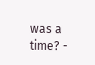was a time? -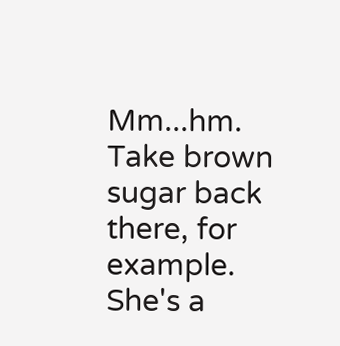Mm...hm. Take brown sugar back there, for example. She's a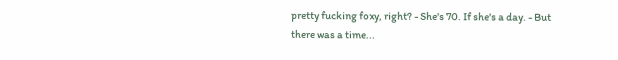pretty fucking foxy, right? - She's 70. If she's a day. - But there was a time...